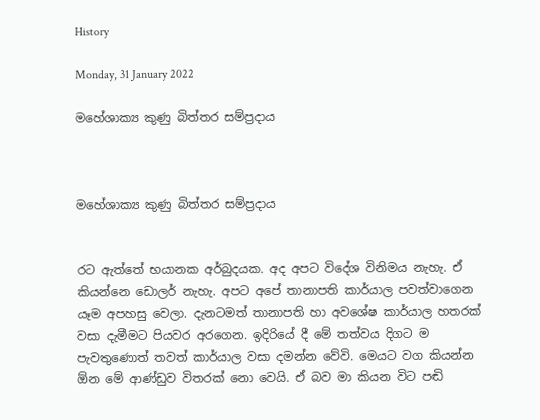History

Monday, 31 January 2022

මහේශාක්‍ය කුණු බිත්තර සම්ප්‍රදාය



මහේශාක්‍ය කුණු බිත්තර සම්ප්‍රදාය


රට ඇත්තේ භයානක අර්බුදයක. අද අපට විදේශ විනිමය නැහැ. ඒ කියන්නෙ ඩොලර් නැහැ. අපට අපේ තානාපති කාර්යාල පවත්වාගෙන යෑම අපහසු වෙලා. දැනටමත් තානාපති හා අවශේෂ කාර්යාල හතරක් වසා දැමීමට පියවර අරගෙන. ඉදිරියේ දී මේ තත්වය දිගට ම පැවතුණොත් තවත් කාර්යාල වසා දමන්න වේවි. මෙයට වග කියන්න ඕන මේ ආණ්ඩුව විතරක් නො වෙයි. ඒ බව මා කියන විට පඬි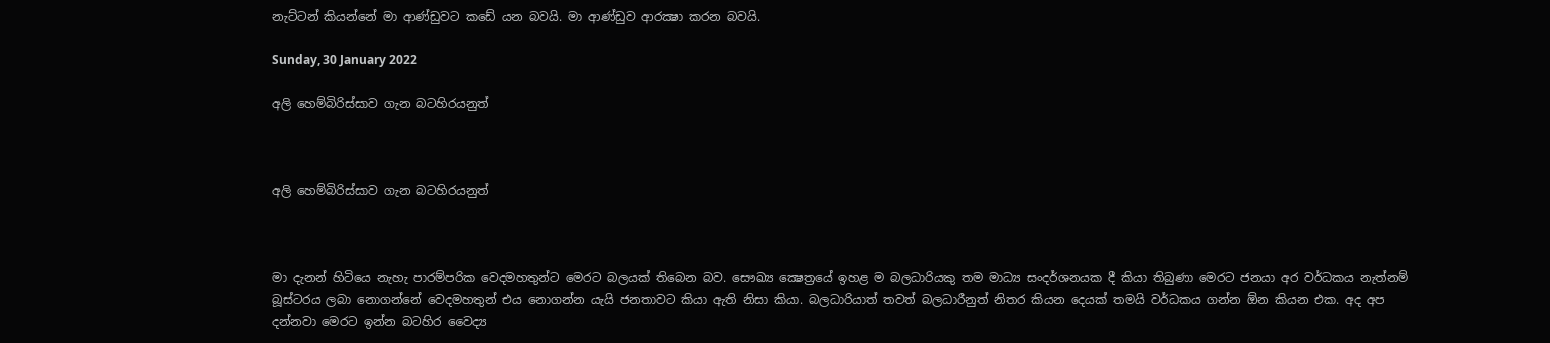නැට්ටන් කියන්නේ මා ආණ්ඩුවට කඩේ යන බවයි. මා ආණ්ඩුව ආරක්‍ෂා කරන බවයි.

Sunday, 30 January 2022

අලි හෙම්බිරිස්සාව ගැන බටහිරයනුත්



අලි හෙම්බිරිස්සාව ගැන බටහිරයනුත්



මා දැනන් හිටියෙ නැහැ පාරම්පරික වෙදමහතුන්ට මෙරට බලයක් තිබෙන බව. සෞඛ්‍ය ක්‍ෂෙත්‍රයේ ඉහළ ම බලධාරියකු තම මාධ්‍ය සංදර්ශනයක දී කියා තිබුණා මෙරට ජනයා අර වර්ධකය නැත්නම් බූස්ටරය ලබා නොගන්නේ වෙදමහතුන් එය නොගන්න යැයි ජනතාවට කියා ඇති නිසා කියා. බලධාරියාත් තවත් බලධාරීනුත් නිතර කියන දෙයක් තමයි වර්ධකය ගන්න ඕන කියන එක. අද අප දන්නවා මෙරට ඉන්න බටහිර වෛද්‍ය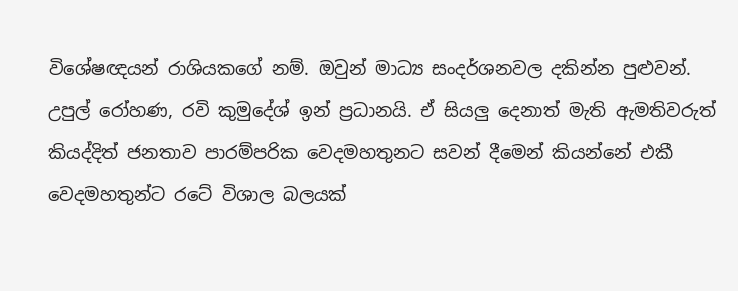විශේෂඥයන් රාශියකගේ නම්. ඔවුන් මාධ්‍ය සංදර්ශනවල දකින්න පුළුවන්. උපුල් රෝහණ, රවි කුමුදේශ් ඉන් ප්‍රධානයි. ඒ සියලු දෙනාත් මැති ඇමතිවරුත් කියද්දිත් ජනතාව පාරම්පරික වෙදමහතුනට සවන් දීමෙන් කියන්නේ එකී වෙදමහතුන්ට රටේ විශාල බලයක්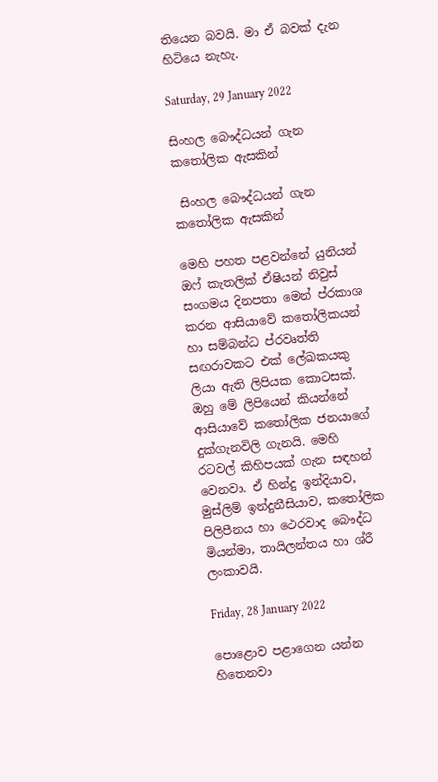තියෙන බවයි. මා ඒ බවක් දැන හිටියෙ නැහැ.

Saturday, 29 January 2022

සිංහල බෞද්ධයන් ගැන කතෝලික ඇසකින්

 සිංහල බෞද්ධයන් ගැන කතෝලික ඇසකින්

මෙහි පහත පළවන්නේ යුනියන් ඔෆ් කැතලික් ඒෂියන් නිවුස් සංගමය දිනපතා මෙන් ප්රකාශ කරන ආසියාවේ කතෝලිකයන් හා සම්බන්ධ ප්රවෘත්ති සඟරාවකට එක් ලේඛකයකු ලියා ඇති ලිපියක කොටසක්. ඔහු මේ ලිපියෙන් කියන්නේ ආසියාවේ කතෝලික ජනයාගේ දුක්ගැනවිලි ගැනයි. මෙහි රටවල් කිහිපයක් ගැන සඳහන් වෙනවා. ඒ හින්දු ඉන්දියාව, මුස්ලිම් ඉන්දුනීසියාව, කතෝලික පිලිපීනය හා ථෙරවාද බෞද්ධ මියන්මා, තායිලන්තය හා ශ්රී ලංකාවයි.

Friday, 28 January 2022

පොළොව පළාගෙන යන්න හිතෙනවා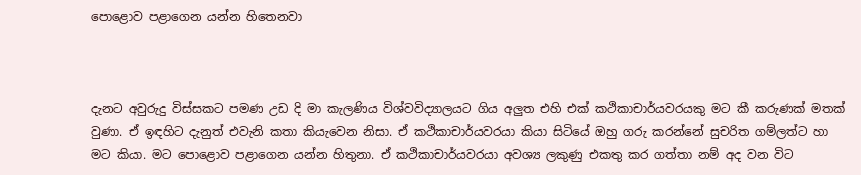පොළොව පළාගෙන යන්න හිතෙනවා



දැනට අවුරුදු විස්සකට පමණ උඩ දි මා කැලණිය විශ්වවිද්‍යාලයට ගිය අලුත එහි එක් කථිකාචාර්යවරයකු මට කී කරුණක් මතක් වුණා. ඒ ඉඳහිට දැනුත් එවැනි කතා කියැවෙන නිසා. ඒ කථිකාචාර්යවරයා කියා සිටියේ ඔහු ගරු කරන්නේ සුචරිත ගම්ලත්ට හා මට කියා. මට පොළොව පළාගෙන යන්න හිතුනා. ඒ කථිකාචාර්යවරයා අවශ්‍ය ලකුණු එකතු කර ගත්තා නම් අද වන විට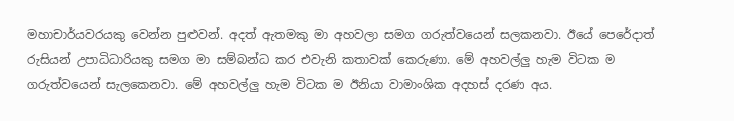මහාචාර්යවරයකු වෙන්න පුළුවන්. අදත් ඇතමකු මා අහවලා සමග ගරුත්වයෙන් සලකනවා. ඊයේ පෙරේදාත් රුසියන් උපාධිධාරියකු සමග මා සම්බන්ධ කර එවැනි කතාවක් කෙරුණා. මේ අහවල්ලු හැම විටක ම ගරුත්වයෙන් සැලකෙනවා. මේ අහවල්ලු හැම විටක ම ඊනියා වාමාංශික අදහස් දරණ අය.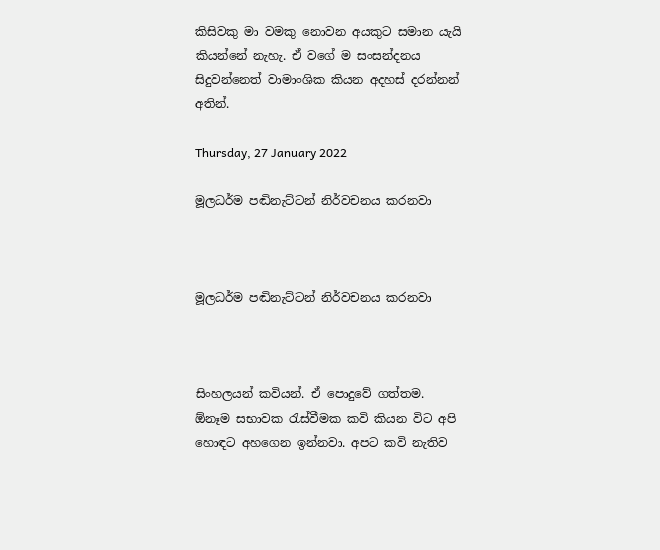කිසිවකු මා වමකු නොවන අයකුට සමාන යැයි කියන්නේ නැහැ. ඒ වගේ ම සංසන්දනය සිදුවන්නෙත් වාමාංශික කියන අදහස් දරන්නන් අතින්.

Thursday, 27 January 2022

මූලධර්ම පඬිනැට්ටන් නිර්වචනය කරනවා



මූලධර්ම පඬිනැට්ටන් නිර්වචනය කරනවා



සිංහලයන් කවියන්. ඒ පොදුවේ ගත්තම. ඕනෑම සභාවක රැස්වීමක කවි කියන විට අපි හොඳට අහගෙන ඉන්නවා. අපට කවි නැතිව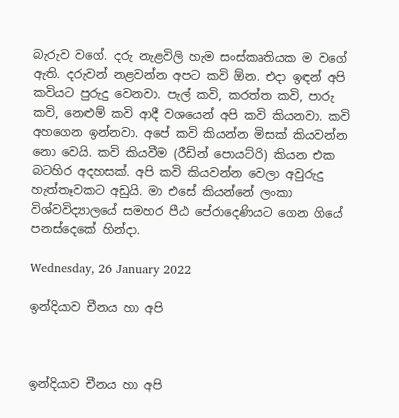බැරුව වගේ. දරු නැළවිලි හැම සංස්කෘතියක ම වගේ ඇති. දරුවන් නළවන්න අපට කවි ඕන. එදා ඉඳන් අපි කවියට පුරුදු වෙනවා. පැල් කවි, කරත්ත කවි, පාරු කවි, නෙළුම් කවි ආදී වශයෙන් අපි කවි කියනවා. කවි අහගෙන ඉන්නවා. අපේ කවි කියන්න මිසක් කියවන්න නො වෙයි. කවි කියවීම (රීඩින් පොයට්රි) කියන එක බටහිර අදහසක්. අපි කවි කියවන්න වෙලා අවුරුදු හැත්තෑවකට අඩුයි. මා එසේ කියන්නේ ලංකා විශ්වවිද්‍යාලයේ සමහර පීඨ පේරාදෙණියට ගෙන ගියේ පනස්දෙකේ හින්දා.

Wednesday, 26 January 2022

ඉන්දියාව චීනය හා අපි



ඉන්දියාව චීනය හා අපි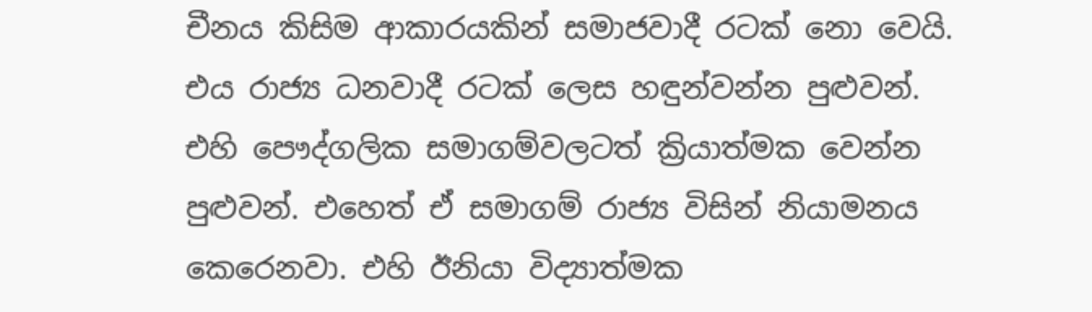චීනය කිසිම ආකාරයකින් සමාජවාදී රටක් නො වෙයි. එය රාජ්‍ය ධනවාදී රටක් ලෙස හඳුන්වන්න පුළුවන්. එහි පෞද්ගලික සමාගම්වලටත් ක්‍රියාත්මක වෙන්න පුළුවන්. එහෙත් ඒ සමාගම් රාජ්‍ය විසින් නියාමනය කෙරෙනවා. එහි ඊනියා විද්‍යාත්මක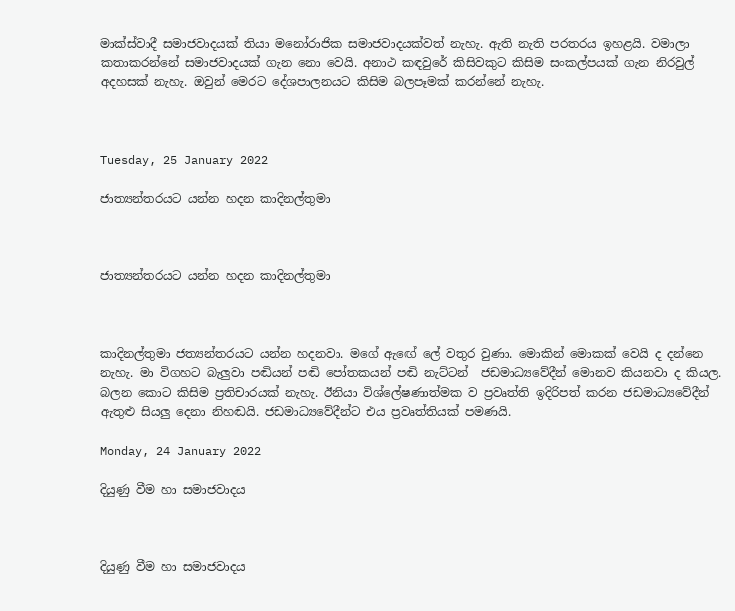මාක්ස්වාදී සමාජවාදයක් තියා මනෝරාජික සමාජවාදයක්වත් නැහැ. ඇති නැති පරතරය ඉහළයි. වමාලා කතාකරන්නේ සමාජවාදයක් ගැන නො වෙයි. අනාථ කඳවුරේ කිසිවකුට කිසිම සංකල්පයක් ගැන නිරවුල් අදහසක් නැහැ. ඔවුන් මෙරට දේශපාලනයට කිසිම බලපෑමක් කරන්නේ නැහැ.



Tuesday, 25 January 2022

ජාත්‍යන්තරයට යන්න හදන කාදිනල්තුමා



ජාත්‍යන්තරයට යන්න හදන කාදිනල්තුමා



කාදිනල්තුමා ජත්‍යන්තරයට යන්න හදනවා. මගේ ඇඟේ ලේ වතුර වුණා. මොකින් මොකක් වෙයි ද දන්නෙ නැහැ. මා විගහට බැලුවා පඬියන් පඬි පෝතකයන් පඬි නැට්ටන්  ජඩමාධ්‍යවේදීන් මොනව කියනවා ද කියල. බලන කොට කිසිම ප්‍රතිචාරයක් නැහැ. ඊනියා විශ්ලේෂණාත්මක ව ප්‍රවෘත්ති ඉදිරිපත් කරන ජඩමාධ්‍යවේදීන් ඇතුළු සියලු දෙනා නිහඬයි. ජඩමාධ්‍යවේදීන්ට එය ප්‍රවෘත්තියක් පමණයි.

Monday, 24 January 2022

දියුණු වීම හා සමාජවාදය



දියුණු වීම හා සමාජවාදය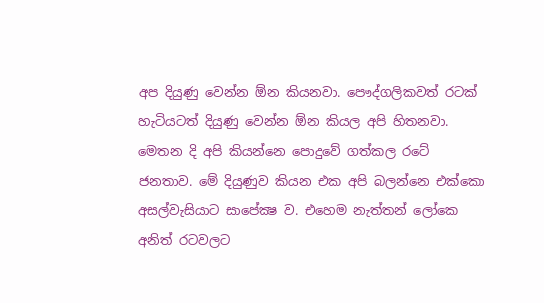අප දියුණු වෙන්න ඕන කියනවා. පෞද්ගලිකවත් රටක් හැටියටත් දියුණු වෙන්න ඕන කියල අපි හිතනවා. මෙතන දි අපි කියන්නෙ පොදුවේ ගත්කල රටේ ජනතාව. මේ දියුණුව කියන එක අපි බලන්නෙ එක්කො අසල්වැසියාට සාපේක්‍ෂ ව. එහෙම නැත්තන් ලෝකෙ අනිත් රටවලට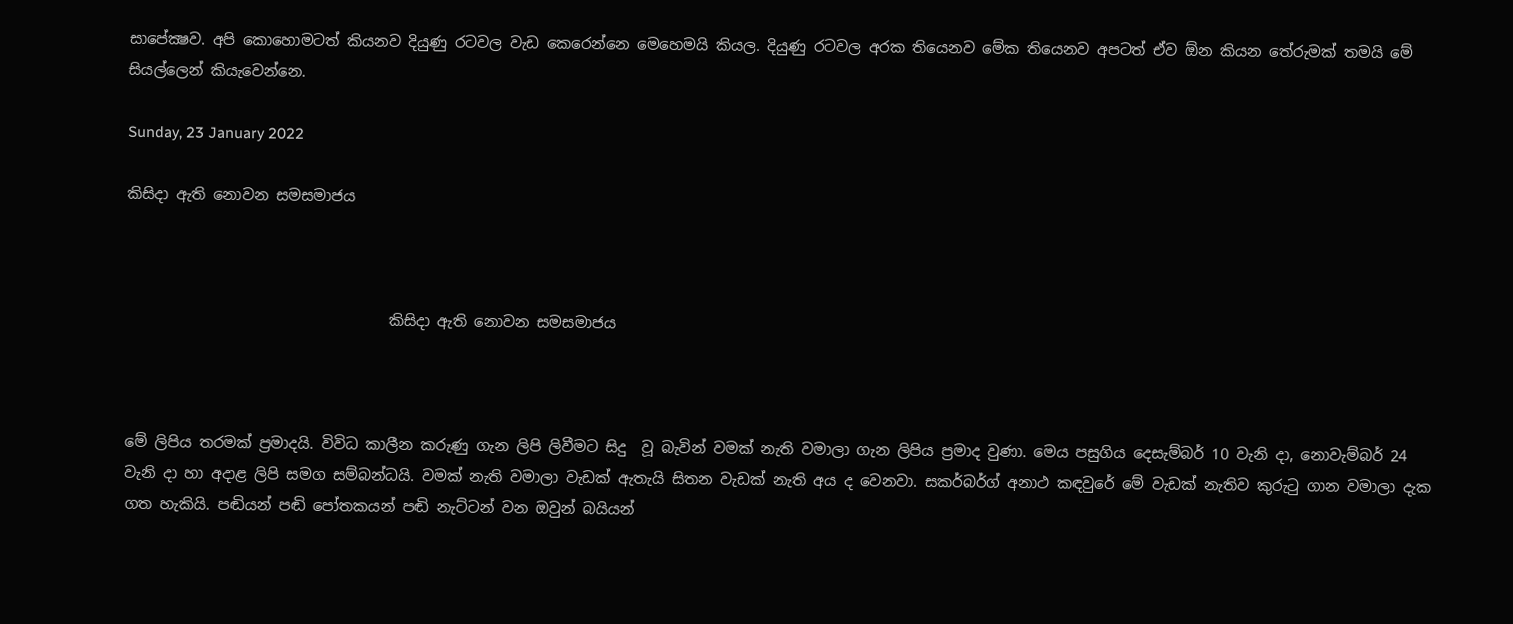සාපේක්‍ෂව. අපි කොහොමටත් කියනව දියුණු රටවල වැඩ කෙරෙන්නෙ මෙහෙමයි කියල. දියුණු රටවල අරක තියෙනව මේක තියෙනව අපටත් ඒව ඕන කියන තේරුමක් තමයි මේ සියල්ලෙන් කියැවෙන්නෙ.

Sunday, 23 January 2022

කිසිදා ඇති නොවන සමසමාජය



                                   කිසිදා ඇති නොවන සමසමාජය



මේ ලිපිය තරමක් ප්‍රමාදයි. විවිධ කාලීන කරුණු ගැන ලිපි ලිවීමට සිදු  වූ බැවින් වමක් නැති වමාලා ගැන ලිපිය ප්‍රමාද වුණා. මෙය පසුගිය දෙසැම්බර් 10 වැනි දා, නොවැම්බර් 24 වැනි දා හා අදාළ ලිපි සමග සම්බන්ධයි. වමක් නැති වමාලා වැඩක් ඇතැයි සිතන වැඩක් නැති අය ද වෙනවා. සකර්බර්ග් අනාථ කඳවුරේ මේ වැඩක් නැතිව කුරුටු ගාන වමාලා දැක ගත හැකියි. පඬියන් පඬි පෝතකයන් පඬි නැට්ටන් වන ඔවුන් බයියන්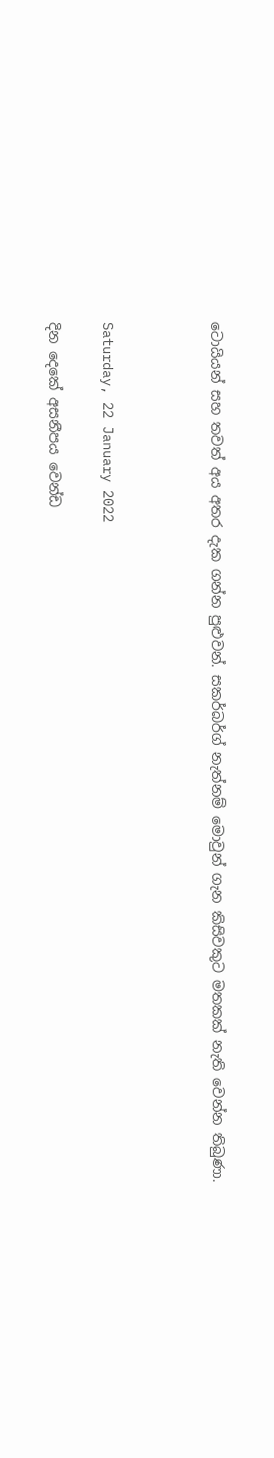ටොයියන් සහ තවත් අය අතර දැක ගන්න පුළුවන්. සකර්බර්ග් නැත්නම් මොවුන් ගැන කිසිවකුට මතකක් නැති වෙන්න තිබුණා.



Saturday, 22 January 2022

දින දෙකේ අසනීපය වෙන්ඩ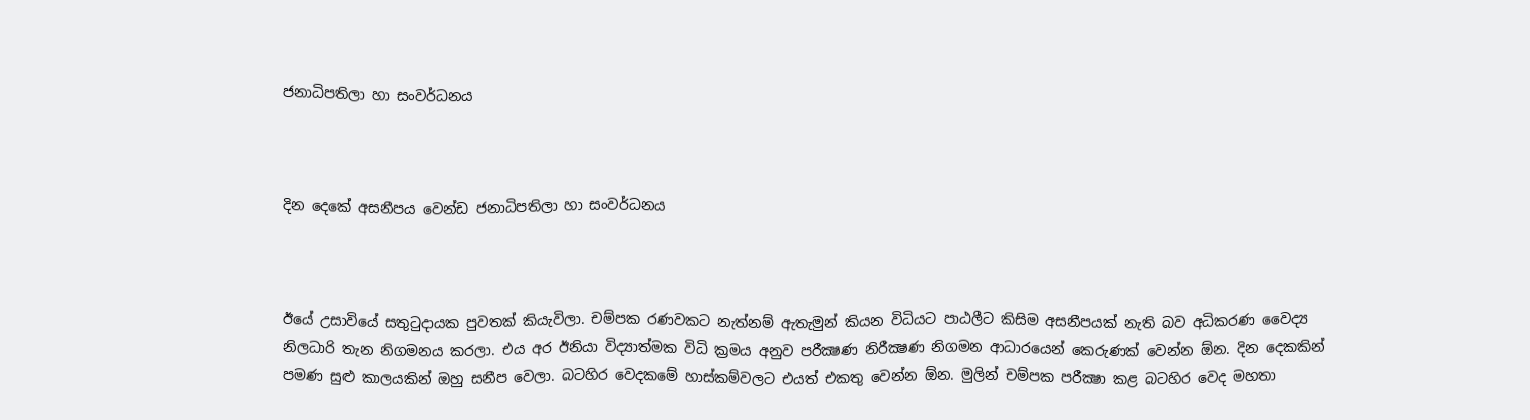ජනාධිපතිලා හා සංවර්ධනය



දින දෙකේ අසනීපය වෙන්ඩ ජනාධිපතිලා හා සංවර්ධනය



ඊයේ උසාවියේ සතුටුදායක පුවතක් කියැවිලා. චම්පක රණවකට නැත්නම් ඇතැමුන් කියන විධියට පාඨලීට කිසිම අසනීපයක් නැති බව අධිකරණ වෛද්‍ය නිලධාරි තැන නිගමනය කරලා. එය අර ඊනියා විද්‍යාත්මක විධි ක්‍රමය අනුව පරීක්‍ෂණ නිරීක්‍ෂණ නිගමන ආධාරයෙන් කෙරුණක් වෙන්න ඕන. දින දෙකකින් පමණ සුළු කාලයකින් ඔහු සනීප වෙලා. බටහිර වෙදකමේ හාස්කම්වලට එයත් එකතු වෙන්න ඕන. මුලින් චම්පක පරීක්‍ෂා කළ බටහිර වෙද මහතා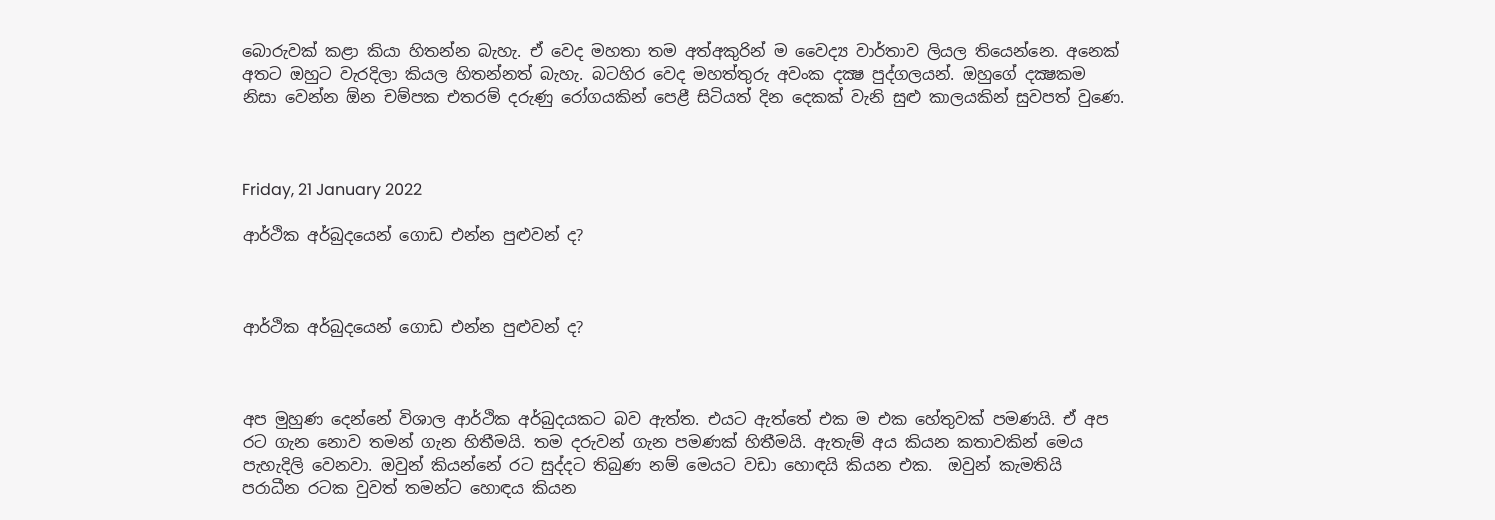බොරුවක් කළා කියා හිතන්න බැහැ. ඒ වෙද මහතා තම අත්අකුරින් ම වෛද්‍ය වාර්තාව ලියල තියෙන්නෙ. අනෙක් අතට ඔහුට වැරදිලා කියල හිතන්නත් බැහැ. බටහිර වෙද මහත්තුරු අවංක දක්‍ෂ පුද්ගලයන්. ඔහුගේ දක්‍ෂකම නිසා වෙන්න ඕන චම්පක එතරම් දරුණු රෝගයකින් පෙළී සිටියත් දින දෙකක් වැනි සුළු කාලයකින් සුවපත් වුණෙ.



Friday, 21 January 2022

ආර්ථික අර්බුදයෙන් ගොඩ එන්න පුළුවන් ද?



ආර්ථික අර්බුදයෙන් ගොඩ එන්න පුළුවන් ද?



අප මුහුණ දෙන්නේ විශාල ආර්ථික අර්බුදයකට බව ඇත්ත. එයට ඇත්තේ එක ම එක හේතුවක් පමණයි. ඒ අප රට ගැන නොව තමන් ගැන හිතීමයි. තම දරුවන් ගැන පමණක් හිතීමයි. ඇතැම් අය කියන කතාවකින් මෙය පැහැදිලි වෙනවා. ඔවුන් කියන්නේ රට සුද්දට තිබුණ නම් මෙයට වඩා හොඳයි කියන එක.  ඔවුන් කැමතියි පරාධීන රටක වුවත් තමන්ට හොඳය කියන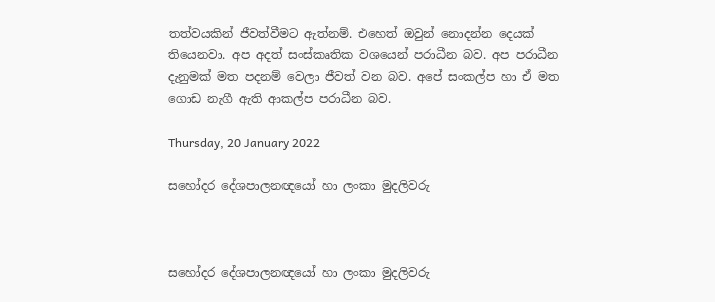තත්වයකින් ජීවත්වීමට ඇත්නම්. එහෙත් ඔවුන් නොදන්න දෙයක් තියෙනවා. අප අදත් සංස්කෘතික වශයෙන් පරාධීන බව. අප පරාධීන දැනුමක් මත පදනම් වෙලා ජීවත් වන බව. අපේ සංකල්ප හා ඒ මත ගොඩ නැගී ඇති ආකල්ප පරාධීන බව.

Thursday, 20 January 2022

සහෝදර දේශපාලනඥයෝ හා ලංකා මුදලිවරු



සහෝදර දේශපාලනඥයෝ හා ලංකා මුදලිවරු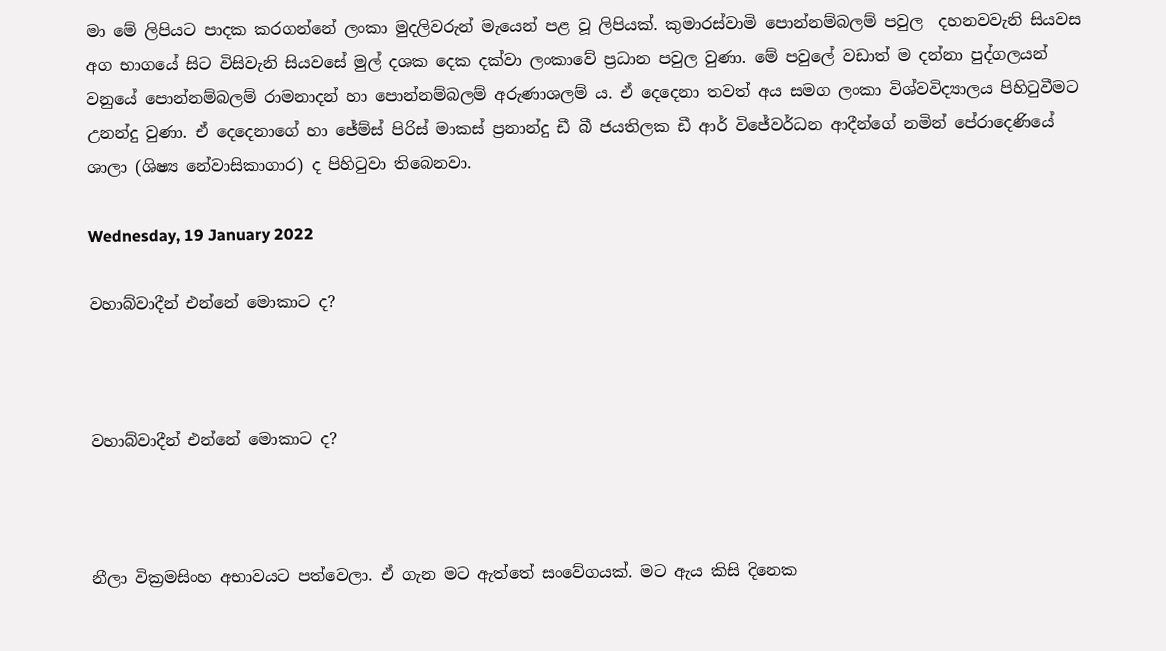මා මේ ලිපියට පාදක කරගන්නේ ලංකා මුදලිවරුන් මැයෙන් පළ වූ ලිපියක්. කුමාරස්වාමි පොන්නම්බලම් පවුල  දහනවවැනි සියවස අග භාගයේ සිට විසිවැනි සියවසේ මුල් දශක දෙක දක්වා ලංකාවේ ප්‍රධාන පවුල වුණා. මේ පවුලේ වඩාත් ම දන්නා පුද්ගලයන් වනුයේ පොන්නම්බලම් රාමනාදන් හා පොන්නම්බලම් අරුණාශලම් ය. ඒ දෙදෙනා තවත් අය සමග ලංකා විශ්වවිද්‍යාලය පිහිටුවීමට උනන්දු වුණා. ඒ දෙදෙනාගේ හා ජේම්ස් පිරිස් මාකස් ප්‍රනාන්දු ඩී බී ජයතිලක ඩී ආර් විජේවර්ධන ආදීන්ගේ නමින් පේරාදෙණියේ ශාලා (ශිෂ්‍ය නේවාසිකාගාර) ද පිහිටුවා තිබෙනවා.

Wednesday, 19 January 2022

වහාබ්වාදීන් එන්නේ මොකාට ද?



වහාබ්වාදීන් එන්නේ මොකාට ද?



නීලා වික්‍රමසිංහ අභාවයට පත්වෙලා. ඒ ගැන මට ඇත්තේ සංවේගයක්. මට ඇය කිසි දිනෙක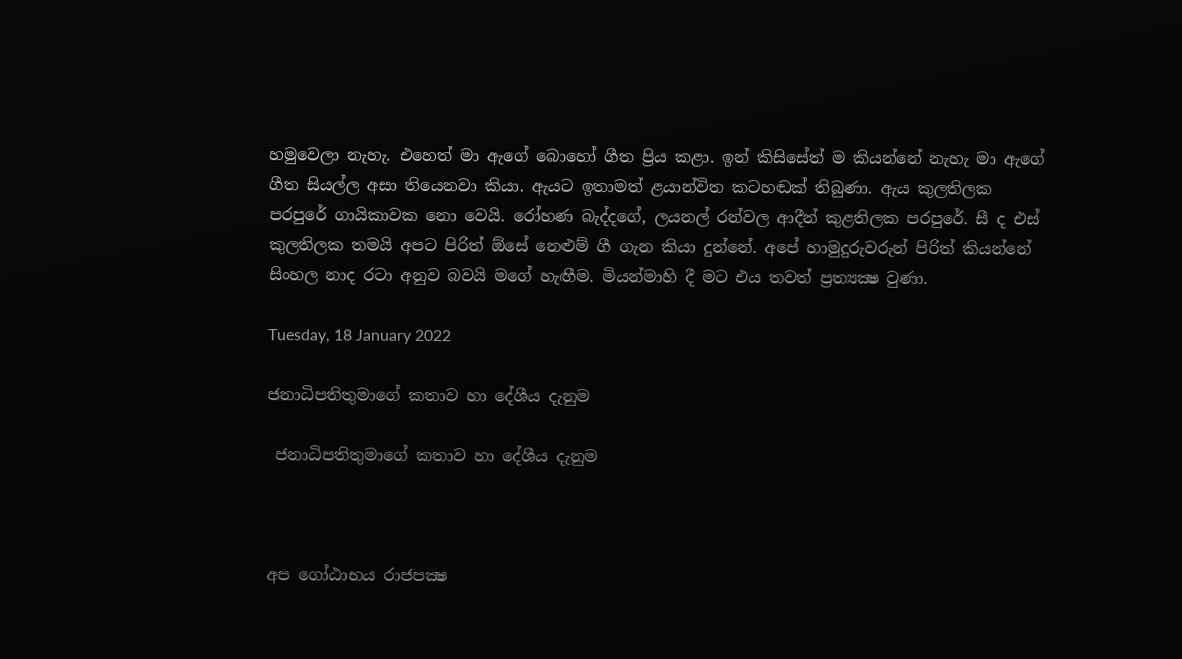හමුවෙලා නැහැ. එහෙත් මා ඇගේ බොහෝ ගීත ප්‍රිය කළා. ඉන් කිසිසේත් ම කියන්නේ නැහැ මා ඇගේ ගීත සියල්ල අසා තියෙනවා කියා. ඇයට ඉතාමත් ළයාන්විත කටහඬක් තිබුණා. ඇය කුලතිලක පරපුරේ ගායිකාවක නො වෙයි. රෝහණ බැද්දගේ, ලයනල් රන්වල ආදීන් කුළතිලක පරපුරේ. සී ද එස් කුලතිලක තමයි අපට පිරිත් ඕසේ නෙළුම් ගී ගැන කියා දුන්නේ. අපේ හාමුදුරුවරුන් පිරිත් කියන්නේ සිංහල නාද රටා අනුව බවයි මගේ හැඟීම. මියන්මාහි දී මට එය තවත් ප්‍රත්‍යක්‍ෂ වුණා.

Tuesday, 18 January 2022

ජනාධිපතිතුමාගේ කතාව හා දේශීය දැනුම

 ජනාධිපතිතුමාගේ කතාව හා දේශීය දැනුම



අප ගෝඨාභය රාජපක්‍ෂ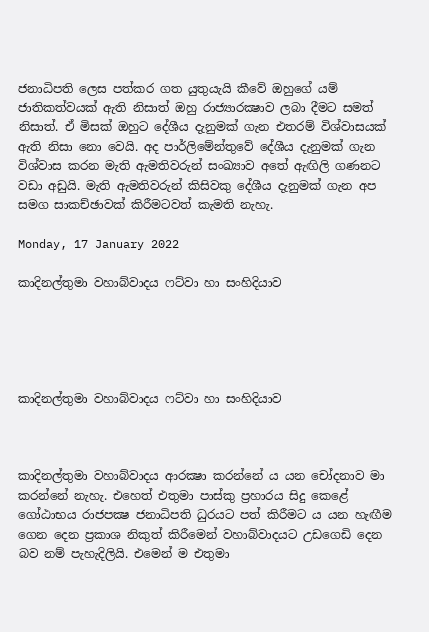ජනාධිපති ලෙස පත්කර ගත යුතුයැයි කීවේ ඔහුගේ යම් ජාතිකත්වයක් ඇති නිසාත් ඔහු රාජ්‍යාරක්‍ෂාව ලබා දීමට සමත් නිසාත්. ඒ මිසක් ඔහුට දේශීය දැනුමක් ගැන එතරම් විශ්වාසයක් ඇති නිසා නො වෙයි. අද පාර්ලිමේන්තුවේ දේශීය දැනුමක් ගැන විශ්වාස කරන මැති ඇමතිවරුන් සංඛ්‍යාව අතේ ඇඟිලි ගණනට වඩා අඩුයි. මැති ඇමතිවරුන් කිසිවකු දේශීය දැනුමක් ගැන අප සමග සාකච්ඡාවක් කිරීමටවත් කැමති නැහැ.

Monday, 17 January 2022

කාදිනල්තුමා වහාබ්වාදය ෆට්වා හා සංහිදියාව





කාදිනල්තුමා වහාබ්වාදය ෆට්වා හා සංහිදියාව



කාදිනල්තුමා වහාබ්වාදය ආරක්‍ෂා කරන්නේ ය යන චෝදනාව මා කරන්නේ නැහැ. එහෙත් එතුමා පාස්කු ප්‍රහාරය සිදු කෙළේ ගෝඨාභය රාජපක්‍ෂ ජනාධිපති ධුරයට පත් කිරීමට ය යන හැඟීම ගෙන දෙන ප්‍රකාශ නිකුත් කිරීමෙන් වහාබ්වාදයට උඩගෙඩි දෙන බව නම් පැහැදිලියි. එමෙන් ම එතුමා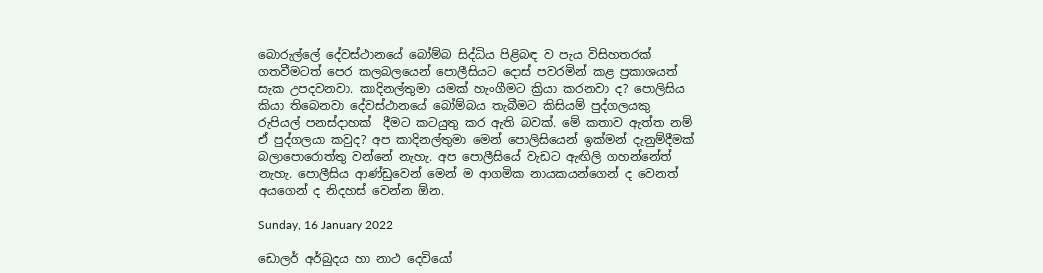බොරුල්ලේ දේවස්ථානයේ බෝම්බ සිද්ධිය පිළිබඳ ව පැය විසිහතරක් ගතවීමටත් පෙර කලබලයෙන් පොලීසියට දොස් පවරමින් කළ ප්‍රකාශයත් සැක උපදවනවා. කාදිනල්තුමා යමක් හැංගීමට ක්‍රියා කරනවා ද? පොලිසිය කියා තිබෙනවා දේවස්ථානයේ බෝම්බය තැබීමට කිසියම් පුද්ගලයකු රුපියල් පනස්දාහක්  දීමට කටයුතු කර ඇති බවක්. මේ කතාව ඇත්ත නම් ඒ පුද්ගලයා කවුද? අප කාදිනල්තුමා මෙන් පොලිසියෙන් ඉක්මන් දැනුම්දීමක් බලාපොරොත්තු වන්නේ නැහැ. අප පොලීසියේ වැඩට ඇඟිලි ගහන්නේත් නැහැ. පොලීසිය ආණ්ඩුවෙන් මෙන් ම ආගමික නායකයන්ගෙන් ද වෙනත් අයගෙන් ද නිදහස් වෙන්න ඕන.

Sunday, 16 January 2022

ඩොලර් අර්බුදය හා නාථ දෙවියෝ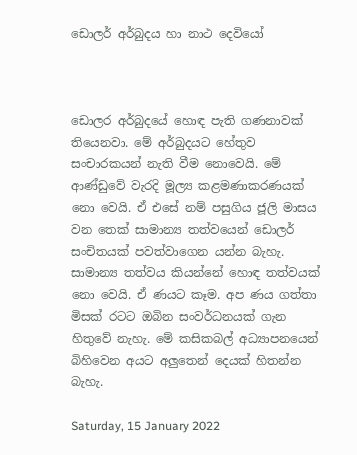ඩොලර් අර්බුදය හා නාථ දෙවියෝ



ඩොලර අර්බුදයේ හොඳ පැති ගණනාවක් තියෙනවා. මේ අර්බුදයට හේතුව සංචාරකයන් නැති වීම නොවෙයි. මේ ආණ්ඩුවේ වැරදි මූල්‍ය කළමණාකරණයක් නො වෙයි. ඒ එසේ නම් පසුගිය ජූලි මාසය වන තෙක් සාමාන්‍ය තත්වයෙන් ඩොලර් සංචිතයක් පවත්වාගෙන යන්න බැහැ. සාමාන්‍ය තත්වය කියන්නේ හොඳ තත්වයක් නො වෙයි. ඒ ණයට කෑම. අප ණය ගත්තා මිසක් රටට ඔබින සංවර්ධනයක් ගැන හිතුවේ නැහැ. මේ කසිකබල් අධ්‍යාපනයෙන් බිහිවෙන අයට අලුතෙන් දෙයක් හිතන්න බැහැ.

Saturday, 15 January 2022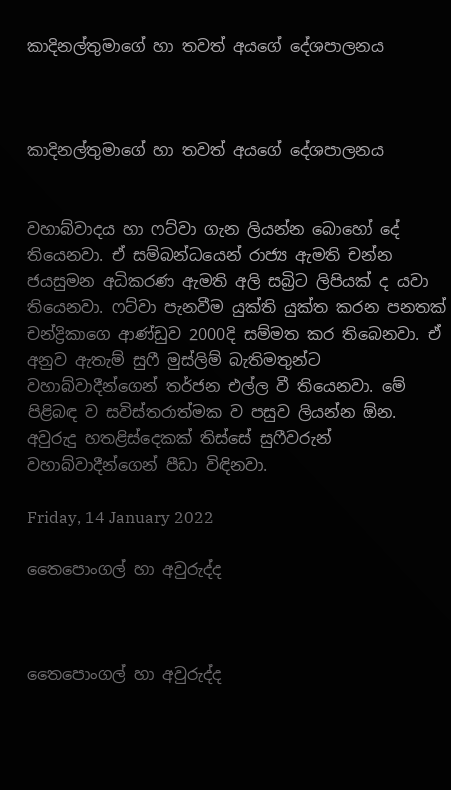කාදිනල්තුමාගේ හා තවත් අයගේ දේශපාලනය



කාදිනල්තුමාගේ හා තවත් අයගේ දේශපාලනය


වහාබ්වාදය හා ෆට්වා ගැන ලියන්න බොහෝ දේ තියෙනවා. ඒ සම්බන්ධයෙන් රාජ්‍ය ඇමති චන්න ජයසුමන අධිකරණ ඇමති අලි සබ්‍රිට ලිපියක් ද යවා තියෙනවා. ෆට්වා පැනවීම යුක්ති යුක්ත කරන පනතක් චන්ද්‍රිකාගෙ ආණ්ඩුව 2000දි සම්මත කර තිබෙනවා. ඒ අනුව ඇතැම් සුෆී මුස්ලිම් බැතිමතුන්ට වහාබ්වාදීන්ගෙන් තර්ජන එල්ල වී තියෙනවා. මේ පිළිබඳ ව සවිස්තරාත්මක ව පසුව ලියන්න ඕන. අවුරුදු හතළිස්දෙකක් තිස්සේ සුෆීවරුන් වහාබ්වාදීන්ගෙන් පීඩා විඳිනවා.

Friday, 14 January 2022

තෛපොංගල් හා අවුරුද්ද



තෛපොංගල් හා අවුරුද්ද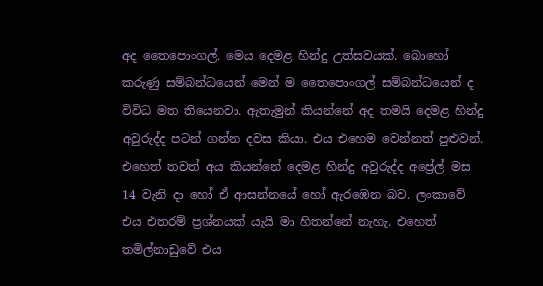අද තෛපොංගල්. මෙය දෙමළ හින්දු උත්සවයක්. බොහෝ කරුණු සම්බන්ධයෙන් මෙන් ම තෛපොංගල් සම්බන්ධයෙන් ද විවිධ මත තියෙනවා. ඇතැමුන් කියන්නේ අද තමයි දෙමළ හින්දු අවුරුද්ද පටන් ගන්න දවස කියා. එය එහෙම වෙන්නත් පුළුවන්. එහෙත් තවත් අය කියන්නේ දෙමළ හින්දු අවුරුද්ද අප්‍රේල් මස 14 වැනි දා හෝ ඒ ආසන්නයේ හෝ ඇරඹෙන බව. ලංකාවේ එය එතරම් ප්‍රශ්නයක් යැයි මා හිතන්නේ නැහැ. එහෙත් තමිල්නාඩුවේ එය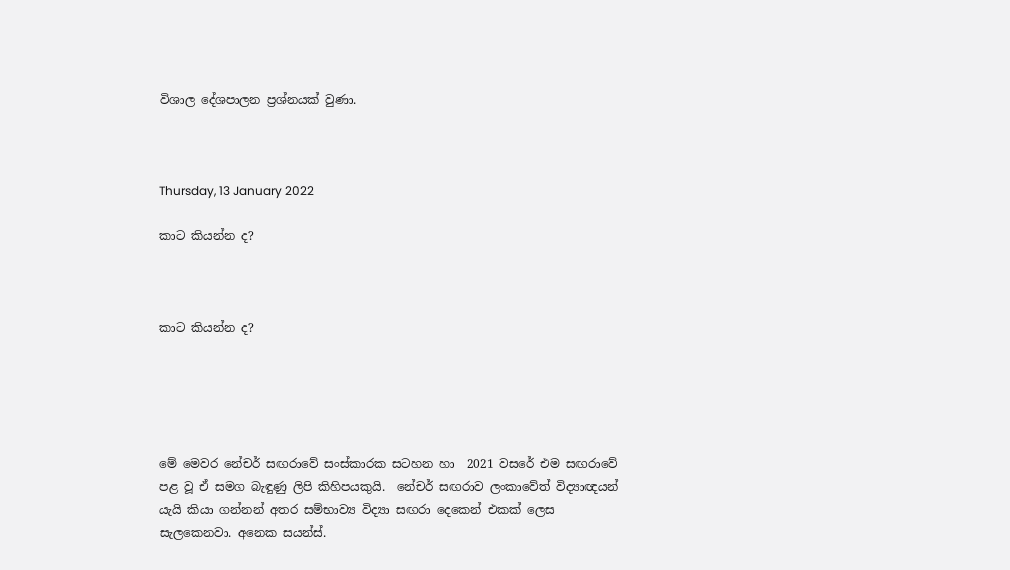විශාල දේශපාලන ප්‍රශ්නයක් වුණා.



Thursday, 13 January 2022

කාට කියන්න ද?



කාට කියන්න ද?





මේ මෙවර නේචර් සඟරාවේ සංස්කාරක සටහන හා  2021 වසරේ එම සඟරාවේ පළ වූ ඒ සමග බැඳුණු ලිපි කිහිපයකුයි.  නේචර් සඟරාව ලංකාවේත් විද්‍යාඥයන් යැයි කියා ගන්නන් අතර සම්භාව්‍ය විද්‍යා සඟරා දෙකෙන් එකක් ලෙස සැලකෙනවා. අනෙක සයන්ස්.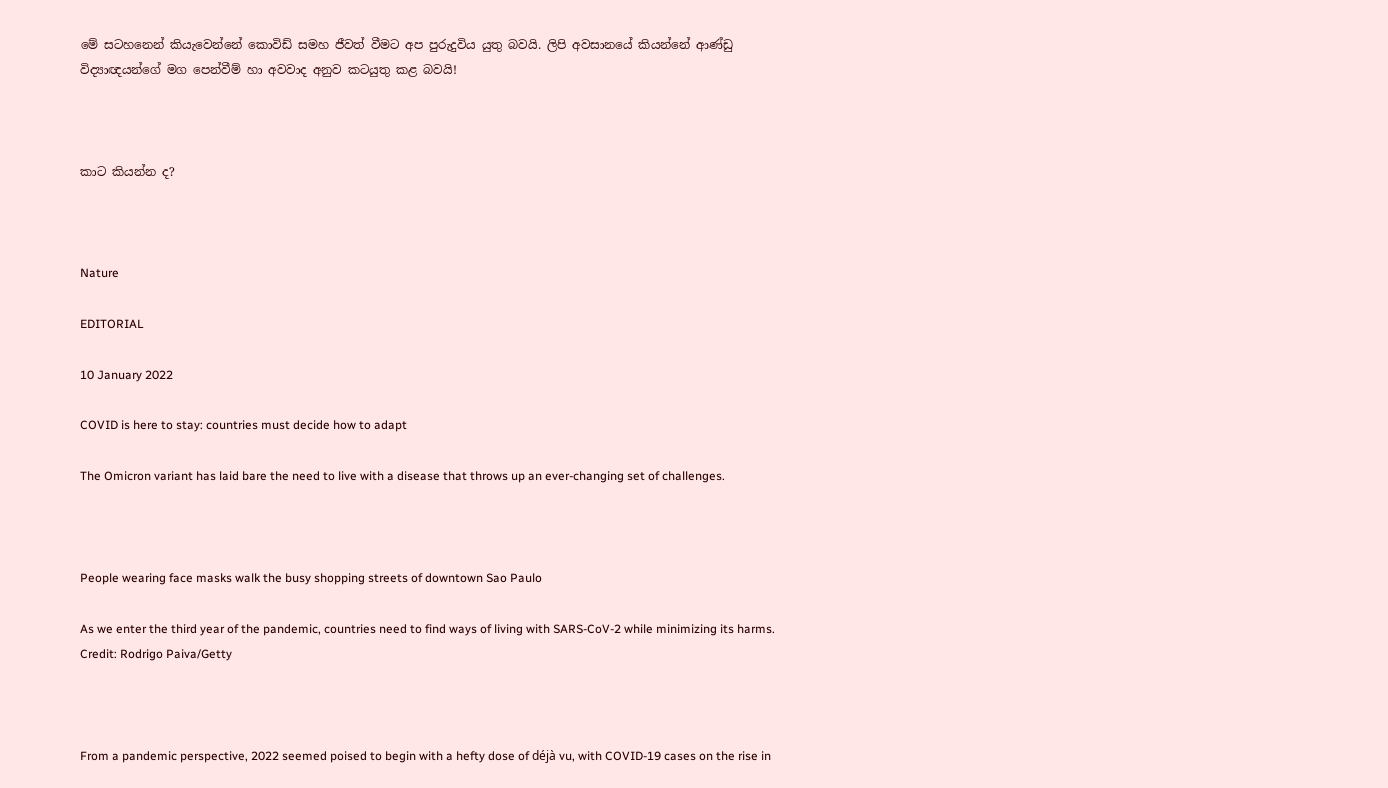මේ සටහනෙන් කියැවෙන්නේ කොවිඩ් සමහ ජීවත් වීමට අප පුරුදුවිය යුතු බවයි. ලිපි අවසානයේ කියන්නේ ආණ්ඩු විද්‍යාඥයන්ගේ මග පෙන්වීම් හා අවවාද අනුව කටයුතු කළ බවයි!



කාට කියන්න ද?



Nature

EDITORIAL

10 January 2022

COVID is here to stay: countries must decide how to adapt

The Omicron variant has laid bare the need to live with a disease that throws up an ever-changing set of challenges.



People wearing face masks walk the busy shopping streets of downtown Sao Paulo

As we enter the third year of the pandemic, countries need to find ways of living with SARS-CoV-2 while minimizing its harms.  Credit: Rodrigo Paiva/Getty



From a pandemic perspective, 2022 seemed poised to begin with a hefty dose of déjà vu, with COVID-19 cases on the rise in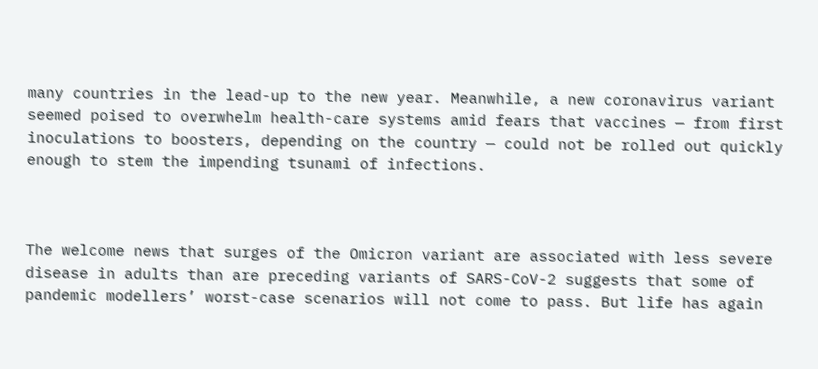many countries in the lead-up to the new year. Meanwhile, a new coronavirus variant seemed poised to overwhelm health-care systems amid fears that vaccines — from first inoculations to boosters, depending on the country — could not be rolled out quickly enough to stem the impending tsunami of infections.



The welcome news that surges of the Omicron variant are associated with less severe disease in adults than are preceding variants of SARS-CoV-2 suggests that some of pandemic modellers’ worst-case scenarios will not come to pass. But life has again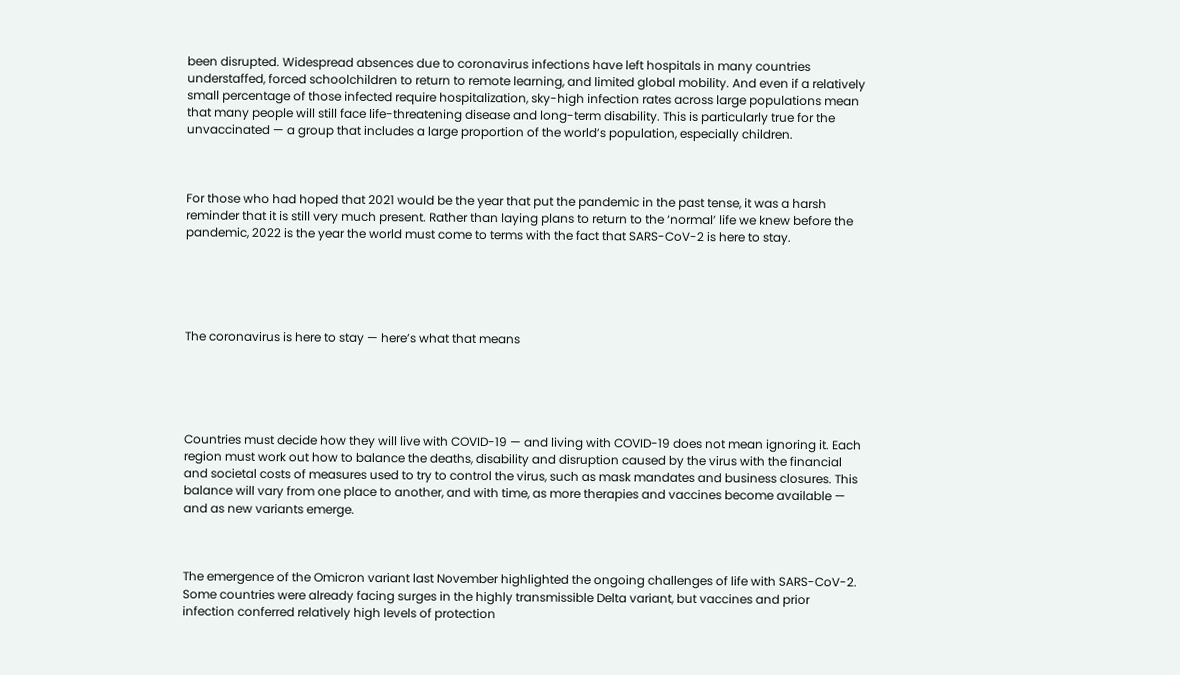been disrupted. Widespread absences due to coronavirus infections have left hospitals in many countries understaffed, forced schoolchildren to return to remote learning, and limited global mobility. And even if a relatively small percentage of those infected require hospitalization, sky-high infection rates across large populations mean that many people will still face life-threatening disease and long-term disability. This is particularly true for the unvaccinated — a group that includes a large proportion of the world’s population, especially children.



For those who had hoped that 2021 would be the year that put the pandemic in the past tense, it was a harsh reminder that it is still very much present. Rather than laying plans to return to the ‘normal’ life we knew before the pandemic, 2022 is the year the world must come to terms with the fact that SARS-CoV-2 is here to stay.





The coronavirus is here to stay — here’s what that means





Countries must decide how they will live with COVID-19 — and living with COVID-19 does not mean ignoring it. Each region must work out how to balance the deaths, disability and disruption caused by the virus with the financial and societal costs of measures used to try to control the virus, such as mask mandates and business closures. This balance will vary from one place to another, and with time, as more therapies and vaccines become available — and as new variants emerge.



The emergence of the Omicron variant last November highlighted the ongoing challenges of life with SARS-CoV-2. Some countries were already facing surges in the highly transmissible Delta variant, but vaccines and prior infection conferred relatively high levels of protection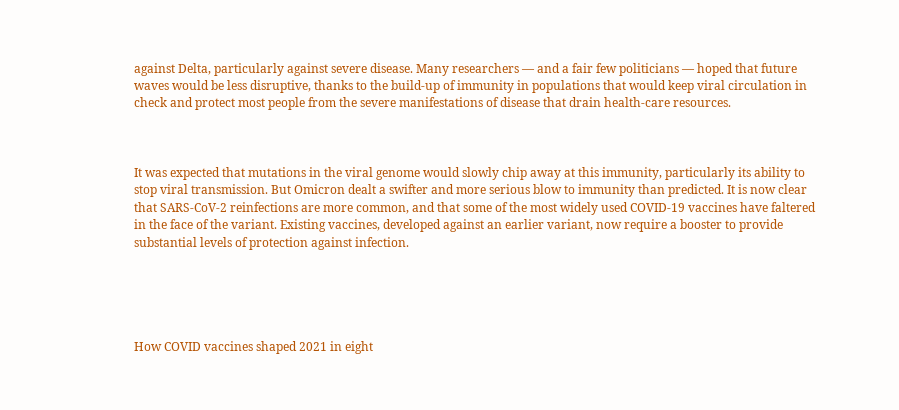against Delta, particularly against severe disease. Many researchers — and a fair few politicians — hoped that future waves would be less disruptive, thanks to the build-up of immunity in populations that would keep viral circulation in check and protect most people from the severe manifestations of disease that drain health-care resources.



It was expected that mutations in the viral genome would slowly chip away at this immunity, particularly its ability to stop viral transmission. But Omicron dealt a swifter and more serious blow to immunity than predicted. It is now clear that SARS-CoV-2 reinfections are more common, and that some of the most widely used COVID-19 vaccines have faltered in the face of the variant. Existing vaccines, developed against an earlier variant, now require a booster to provide substantial levels of protection against infection.





How COVID vaccines shaped 2021 in eight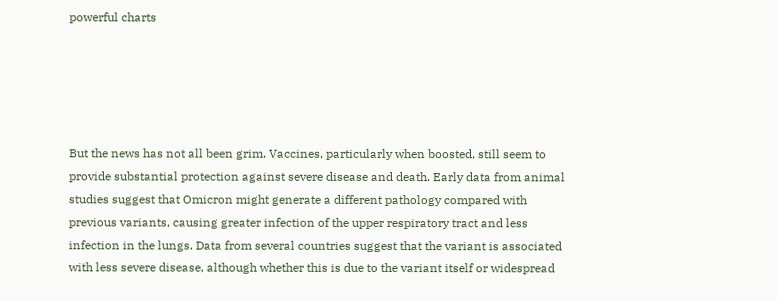powerful charts





But the news has not all been grim. Vaccines, particularly when boosted, still seem to provide substantial protection against severe disease and death. Early data from animal studies suggest that Omicron might generate a different pathology compared with previous variants, causing greater infection of the upper respiratory tract and less infection in the lungs. Data from several countries suggest that the variant is associated with less severe disease, although whether this is due to the variant itself or widespread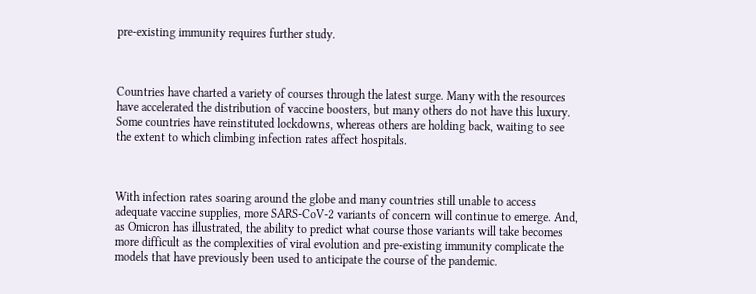pre-existing immunity requires further study.



Countries have charted a variety of courses through the latest surge. Many with the resources have accelerated the distribution of vaccine boosters, but many others do not have this luxury. Some countries have reinstituted lockdowns, whereas others are holding back, waiting to see the extent to which climbing infection rates affect hospitals.



With infection rates soaring around the globe and many countries still unable to access adequate vaccine supplies, more SARS-CoV-2 variants of concern will continue to emerge. And, as Omicron has illustrated, the ability to predict what course those variants will take becomes more difficult as the complexities of viral evolution and pre-existing immunity complicate the models that have previously been used to anticipate the course of the pandemic.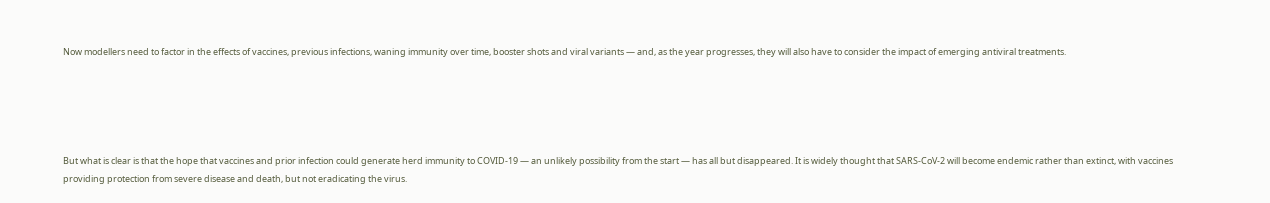Now modellers need to factor in the effects of vaccines, previous infections, waning immunity over time, booster shots and viral variants — and, as the year progresses, they will also have to consider the impact of emerging antiviral treatments.





But what is clear is that the hope that vaccines and prior infection could generate herd immunity to COVID-19 — an unlikely possibility from the start — has all but disappeared. It is widely thought that SARS-CoV-2 will become endemic rather than extinct, with vaccines providing protection from severe disease and death, but not eradicating the virus.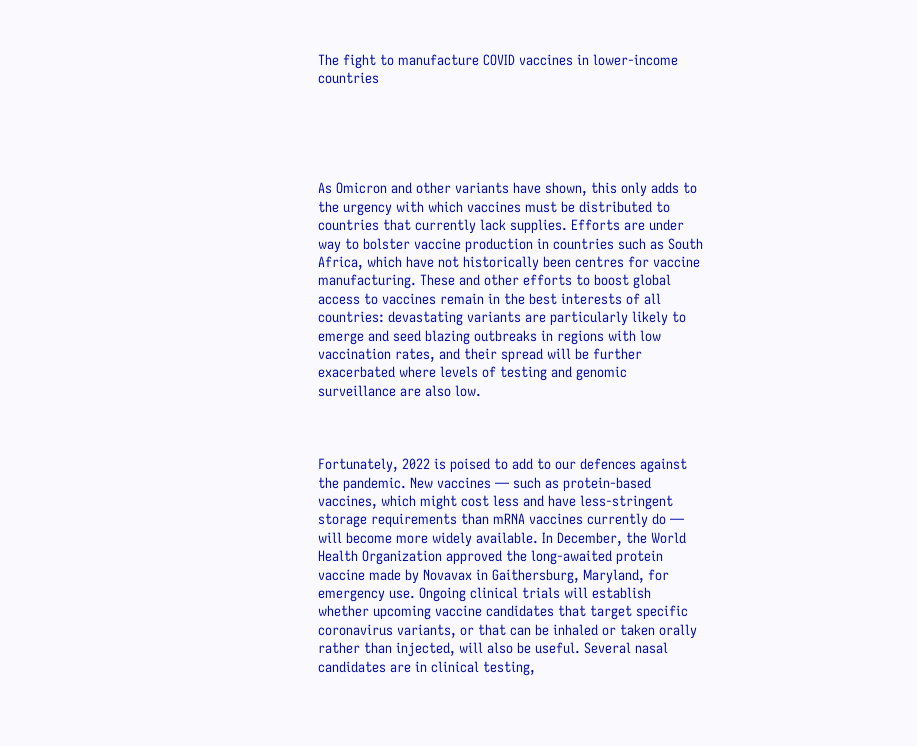The fight to manufacture COVID vaccines in lower-income countries





As Omicron and other variants have shown, this only adds to the urgency with which vaccines must be distributed to countries that currently lack supplies. Efforts are under way to bolster vaccine production in countries such as South Africa, which have not historically been centres for vaccine manufacturing. These and other efforts to boost global access to vaccines remain in the best interests of all countries: devastating variants are particularly likely to emerge and seed blazing outbreaks in regions with low vaccination rates, and their spread will be further exacerbated where levels of testing and genomic surveillance are also low.



Fortunately, 2022 is poised to add to our defences against the pandemic. New vaccines — such as protein-based vaccines, which might cost less and have less-stringent storage requirements than mRNA vaccines currently do — will become more widely available. In December, the World Health Organization approved the long-awaited protein vaccine made by Novavax in Gaithersburg, Maryland, for emergency use. Ongoing clinical trials will establish whether upcoming vaccine candidates that target specific coronavirus variants, or that can be inhaled or taken orally rather than injected, will also be useful. Several nasal candidates are in clinical testing,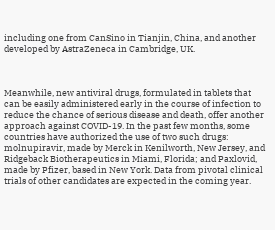including one from CanSino in Tianjin, China, and another developed by AstraZeneca in Cambridge, UK.



Meanwhile, new antiviral drugs, formulated in tablets that can be easily administered early in the course of infection to reduce the chance of serious disease and death, offer another approach against COVID-19. In the past few months, some countries have authorized the use of two such drugs: molnupiravir, made by Merck in Kenilworth, New Jersey, and Ridgeback Biotherapeutics in Miami, Florida; and Paxlovid, made by Pfizer, based in New York. Data from pivotal clinical trials of other candidates are expected in the coming year.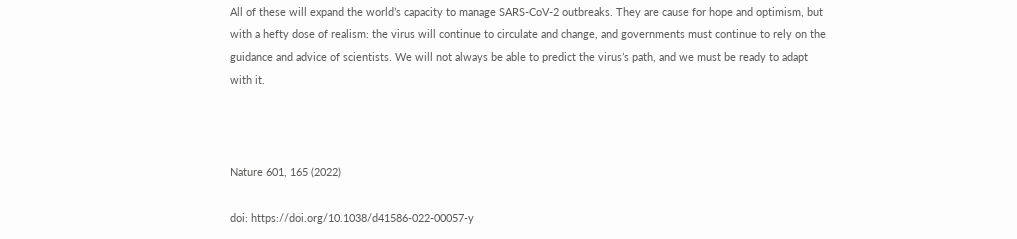All of these will expand the world’s capacity to manage SARS-CoV-2 outbreaks. They are cause for hope and optimism, but with a hefty dose of realism: the virus will continue to circulate and change, and governments must continue to rely on the guidance and advice of scientists. We will not always be able to predict the virus’s path, and we must be ready to adapt with it.



Nature 601, 165 (2022)

doi: https://doi.org/10.1038/d41586-022-00057-y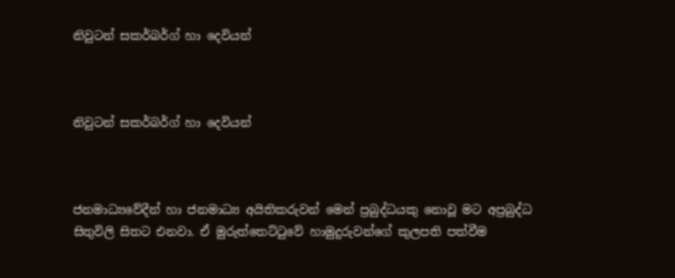නිවුටන් සකර්බර්ග් හා දෙවියන්



නිවුටන් සකර්බර්ග් හා දෙවියන්



ජනමාධ්‍යවේදීන් හා ජනමාධ්‍ය අයිතිකරුවන් මෙන් ප්‍රබුද්ධයකු නොවූ මට අප්‍රබුද්ධ සිතුවිලි සිතට එනවා. ඒ මුරුත්තෙට්ටුවේ හාමුදුරුවන්ගේ කුලපති පත්වීම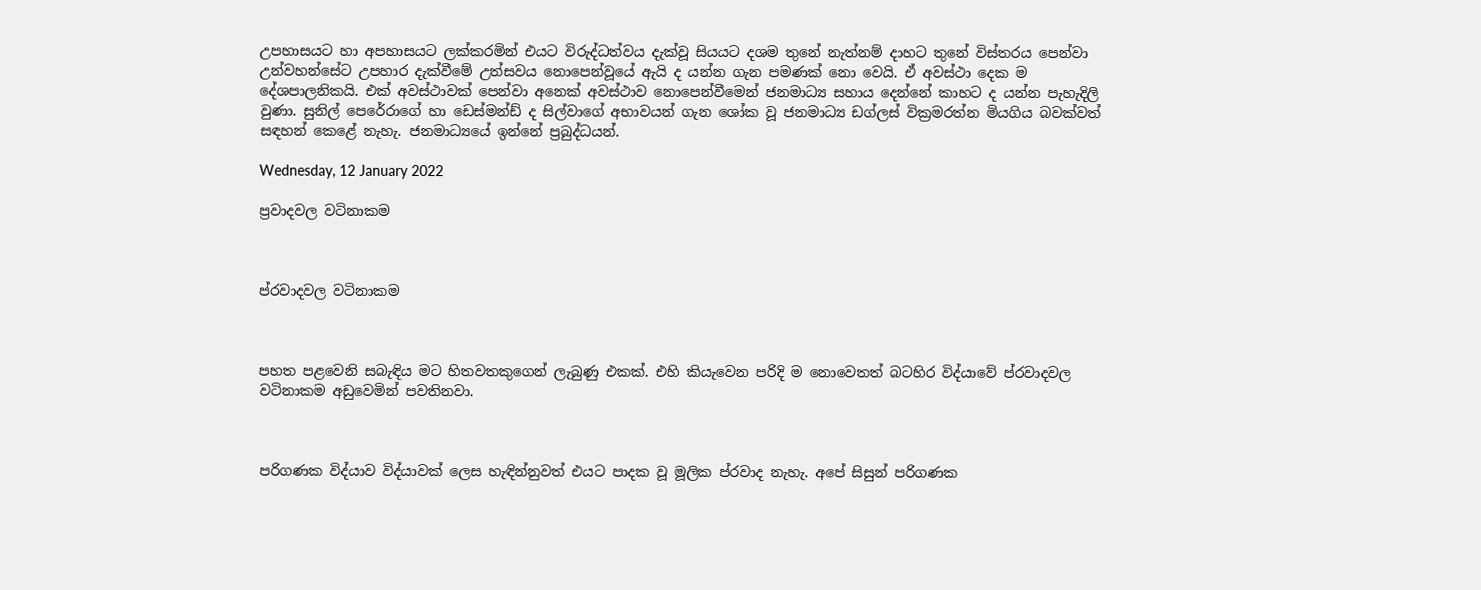උපහාසයට හා අපහාසයට ලක්කරමින් එයට විරුද්ධත්වය දැක්වූ සියයට දශම තුනේ නැත්නම් දාහට තුනේ විස්තරය පෙන්වා උන්වහන්සේට උපහාර දැක්වීමේ උත්සවය නොපෙන්වූයේ ඇයි ද යන්න ගැන පමණක් නො වෙයි. ඒ අවස්ථා දෙක ම දේශපාලනිකයි. එක් අවස්ථාවක් පෙන්වා අනෙක් අවස්ථාව නොපෙන්වීමෙන් ජනමාධ්‍ය සහාය දෙන්නේ කාහට ද යන්න පැහැදිලි වුණා. සුනිල් පෙරේරාගේ හා ඩෙස්මන්ඩ් ද සිල්වාගේ අභාවයන් ගැන ශෝක වූ ජනමාධ්‍ය ඩග්ලස් වික්‍රමරත්න මියගිය බවක්වත් සඳහන් කෙළේ නැහැ. ජනමාධ්‍යයේ ඉන්නේ ප්‍රබුද්ධයන්.

Wednesday, 12 January 2022

ප්‍රවාදවල වටිනාකම



ප්රවාදවල වටිනාකම



පහත පළවෙනි සබැඳිය මට හිතවතකුගෙන් ලැබුණු එකක්. එහි කියැවෙන පරිදි ම නොවෙතත් බටහිර විද්යාවේ ප්රවාදවල වටිනාකම අඩුවෙමින් පවතිනවා.



පරිගණක විද්යාව විද්යාවක් ලෙස හැඳින්නුවත් එයට පාදක වූ මූලික ප්රවාද නැහැ. අපේ සිසුන් පරිගණක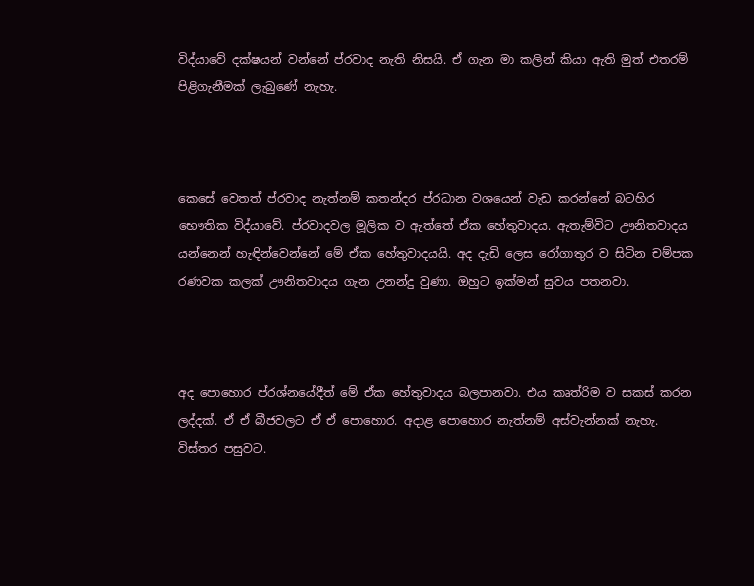විද්යාවේ දක්ෂයන් වන්නේ ප්රවාද නැති නිසයි. ඒ ගැන මා කලින් කියා ඇති මුත් එතරම් පිළිගැනීමක් ලැබුණේ නැහැ.



කෙසේ වෙතත් ප්රවාද නැත්නම් කතන්දර ප්රධාන වශයෙන් වැඩ කරන්නේ බටහිර භෞතික විද්යාවේ. ප්රවාදවල මූලික ව ඇත්තේ ඒක හේතුවාදය. ඇතැම්විට ඌනිතවාදය යන්නෙන් හැඳින්වෙන්නේ මේ ඒක හේතුවාදයයි. අද දැඩි ලෙස රෝගාතුර ව සිටින චම්පක රණවක කලක් ඌනිතවාදය ගැන උනන්දු වුණා. ඔහුට ඉක්මන් සුවය පතනවා.



අද පොහොර ප්රශ්නයේදීත් මේ ඒක හේතුවාදය බලපානවා. එය කෘත්රිම ව සකස් කරන ලද්දක්. ඒ ඒ බීජවලට ඒ ඒ පොහොර. අදාළ පොහොර නැත්නම් අස්වැන්නක් නැහැ. විස්තර පසුවට.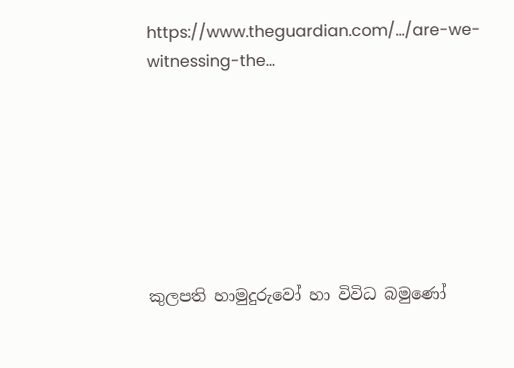https://www.theguardian.com/.../are-we-witnessing-the...







කුලපති හාමුදුරුවෝ හා විවිධ බමුණෝ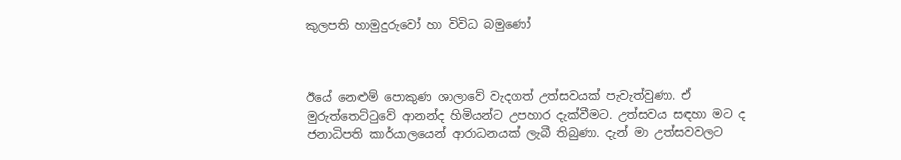කුලපති හාමුදුරුවෝ හා විවිධ බමුණෝ



ඊයේ නෙළුම් පොකුණ ශාලාවේ වැදගත් උත්සවයක් පැවැත්වුණා. ඒ මුරුත්තෙට්ටුවේ ආනන්ද හිමියන්ට උපහාර දැක්වීමට. උත්සවය සඳහා මට ද ජනාධිපති කාර්යාලයෙන් ආරාධනයක් ලැබී තිබුණා. දැන් මා උත්සවවලට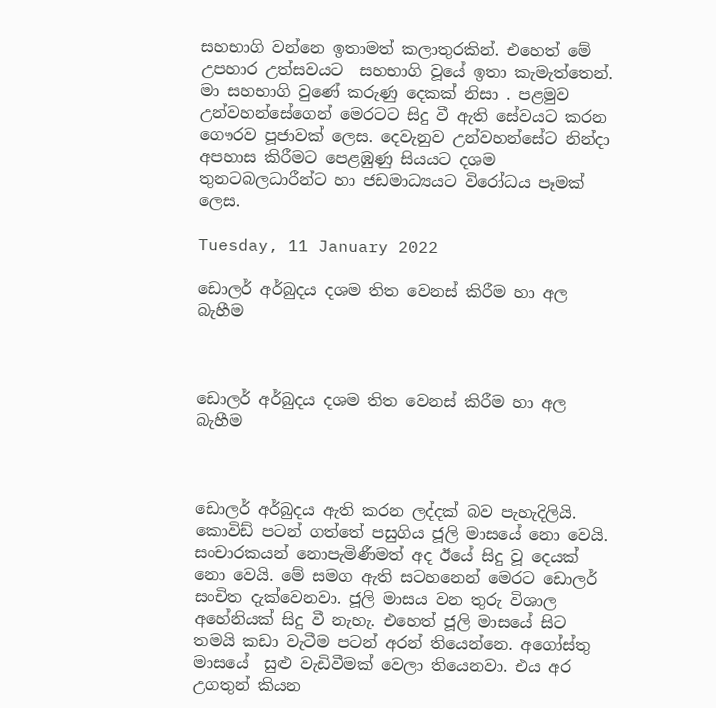සහභාගි වන්නෙ ඉතාමත් කලාතුරකින්. එහෙත් මේ උපහාර උත්සවයට  සහභාගි වූයේ ඉතා කැමැත්තෙන්.  මා සහභාගි වුණේ කරුණු දෙකක් නිසා . පළමුව උන්වහන්සේගෙන් මෙරටට සිදු වී ඇති සේවයට කරන ගෞරව පූජාවක් ලෙස. දෙවැනුව උන්වහන්සේට නින්දා අපහාස කිරීමට පෙළඹුණු සියයට දශම තුනටබලධාරීන්ට හා ජඩමාධ්‍යයට විරෝධය පෑමක් ලෙස.

Tuesday, 11 January 2022

ඩොලර් අර්බුදය දශම තිත වෙනස් කිරීම හා අල බැහීම



ඩොලර් අර්බුදය දශම තිත වෙනස් කිරීම හා අල බැහීම



ඩොලර් අර්බුදය ඇති කරන ලද්දක් බව පැහැදිලියි. කොවිඩ් පටන් ගත්තේ පසුගිය ජූලි මාසයේ නො වෙයි. සංචාරකයන් නොපැමිණීමත් අද ඊයේ සිදු වූ දෙයක් නො වෙයි. මේ සමග ඇති සටහනෙන් මෙරට ඩොලර් සංචිත දැක්වෙනවා. ජූලි මාසය වන තුරු විශාල අහේනියක් සිදු වී නැහැ. එහෙත් ජූලි මාසයේ සිට තමයි කඩා වැටීම පටන් අරන් තියෙන්නෙ. අගෝස්තු මාසයේ  සුළු වැඩිවීමක් වෙලා තියෙනවා. එය අර උගතුන් කියන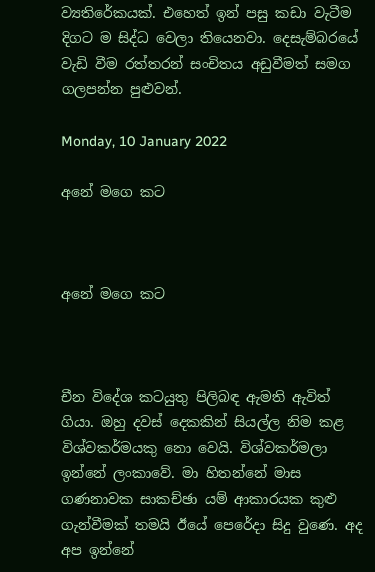ව්‍යතිරේකයක්. එහෙත් ඉන් පසු කඩා වැටීම දිගට ම සිද්ධ වෙලා තියෙනවා. දෙසැම්බරයේ වැඩි වීම රත්තරන් සංචිතය අඩුවීමත් සමග ගලපන්න පුළුවන්.

Monday, 10 January 2022

අනේ මගෙ කට



අනේ මගෙ කට



චීන විදේශ කටයුතු පිලිබඳ ඇමති ඇවිත් ගියා. ඔහු දවස් දෙකකින් සියල්ල නිම කළ විශ්වකර්මයකු නො වෙයි. විශ්වකර්මලා ඉන්නේ ලංකාවේ. මා හිතන්නේ මාස ගණනාවක සාකච්ඡා යම් ආකාරයක කුළු ගැන්වීමක් තමයි ඊයේ පෙරේදා සිදු වුණෙ. අද අප ඉන්නේ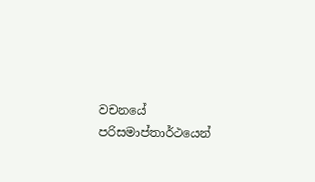වචනයේ පරිසමාප්තාර්ථයෙන්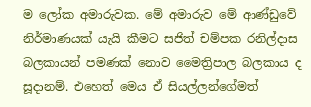ම ලෝක අමාරුවක. මේ අමාරුව මේ ආණ්ඩුවේ නිර්මාණයක් යැයි කීමට සජිත් චම්පක රනිල්දාස බලකායන් පමණක් නොව මෛත්‍රිපාල බලකාය ද සූදානම්. එහෙත් මෙය ඒ සියල්ලන්ගේමත්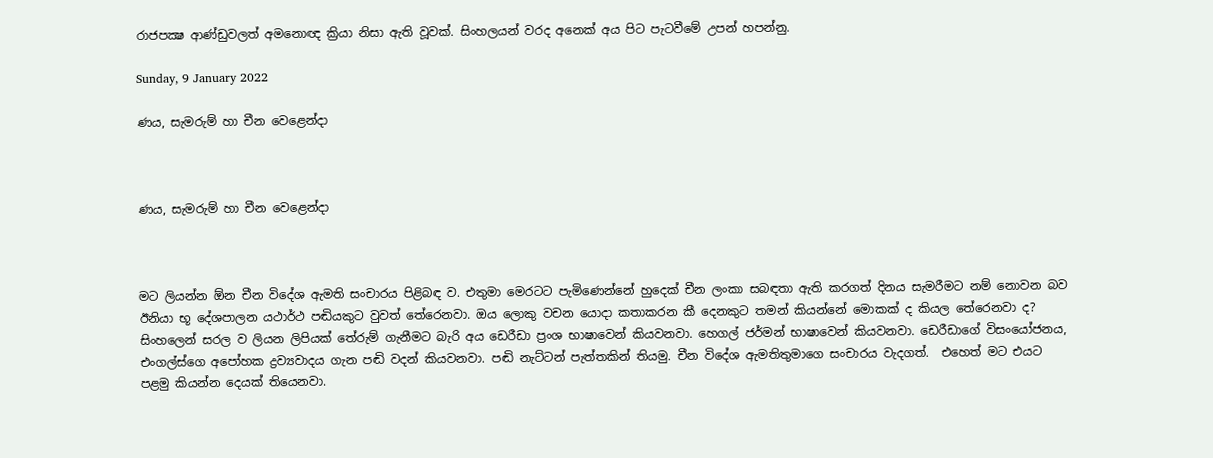රාජපක්‍ෂ ආණ්ඩුවලත් අමනොඥ ක්‍රියා නිසා ඇති වූවක්. සිංහලයන් වරද අනෙක් අය පිට පැටවීමේ උපන් හපන්නු.

Sunday, 9 January 2022

ණය, සැමරුම් හා චීන වෙළෙන්දා



ණය, සැමරුම් හා චීන වෙළෙන්දා



මට ලියන්න ඕන චීන විදේශ ඇමති සංචාරය පිළිබඳ ව. එතුමා මෙරටට පැමිණෙන්නේ හුදෙක් චීන ලංකා සබඳතා ඇති කරගත් දිනය සැමරීමට නම් නොවන බව ඊනියා භූ දේශපාලන යථාර්ථ පඬියකුට වුවත් තේරෙනවා. ඔය ලොකු වචන යොදා කතාකරන කී දෙනකුට තමන් කියන්නේ මොකක් ද කියල තේරෙනවා ද? සිංහලෙන් සරල ව ලියන ලිපියක් තේරුම් ගැනීමට බැරි අය ඩෙරීඩා ප්‍රංශ භාෂාවෙන් කියවනවා. හෙගල් ජර්මන් භාෂාවෙන් කියවනවා. ඩෙරීඩාගේ විසංයෝජනය, එංගල්ස්ගෙ අපෝහක ද්‍රව්‍යවාදය ගැන පඬි වදන් කියවනවා. පඬි නැට්ටන් පැත්තකින් තියමු. චීන විදේශ ඇමතිතුමාගෙ සංචාරය වැදගත්.  එහෙත් මට එයට පළමු කියන්න දෙයක් තියෙනවා.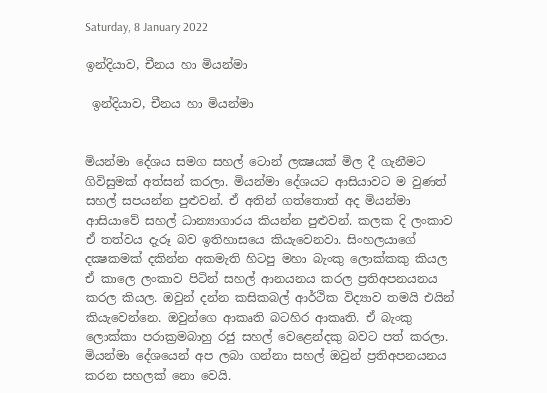Saturday, 8 January 2022

ඉන්දියාව, චීනය හා මියන්මා

 ඉන්දියාව, චීනය හා මියන්මා


මියන්මා දේශය සමග සහල් ටොන් ලක්‍ෂයක් මිල දී ගැනීමට ගිවිසුමක් අත්සන් කරලා. මියන්මා දේශයට ආසියාවට ම වුණත් සහල් සපයන්න පුළුවන්. ඒ අතින් ගත්තොත් අද මියන්මා ආසියාවේ සහල් ධාන්‍යාගාරය කියන්න පුළුවන්. කලක දි ලංකාව ඒ තත්වය දැරූ බව ඉතිහාසයෙ කියැවෙනවා. සිංහලයාගේ දක්‍ෂකමක් දකින්න අකමැති හිටපු මහා බැංකු ලොක්කකු කියල ඒ කාලෙ ලංකාව පිටින් සහල් ආනයනය කරල ප්‍රතිඅපනයනය කරල කියල. ඔවුන් දන්න කසිකබල් ආර්ථික විද්‍යාව තමයි එයින් කියැවෙන්නෙ. ඔවුන්ගෙ ආකෘති බටහිර ආකෘති. ඒ බැංකු ලොක්කා පරාක්‍රමබාහු රජු සහල් වෙළෙන්දකු බවට පත් කරලා.      මියන්මා දේශයෙන් අප ලබා ගන්නා සහල් ඔවුන් ප්‍රතිඅපනයනය කරන සහලක් නො වෙයි.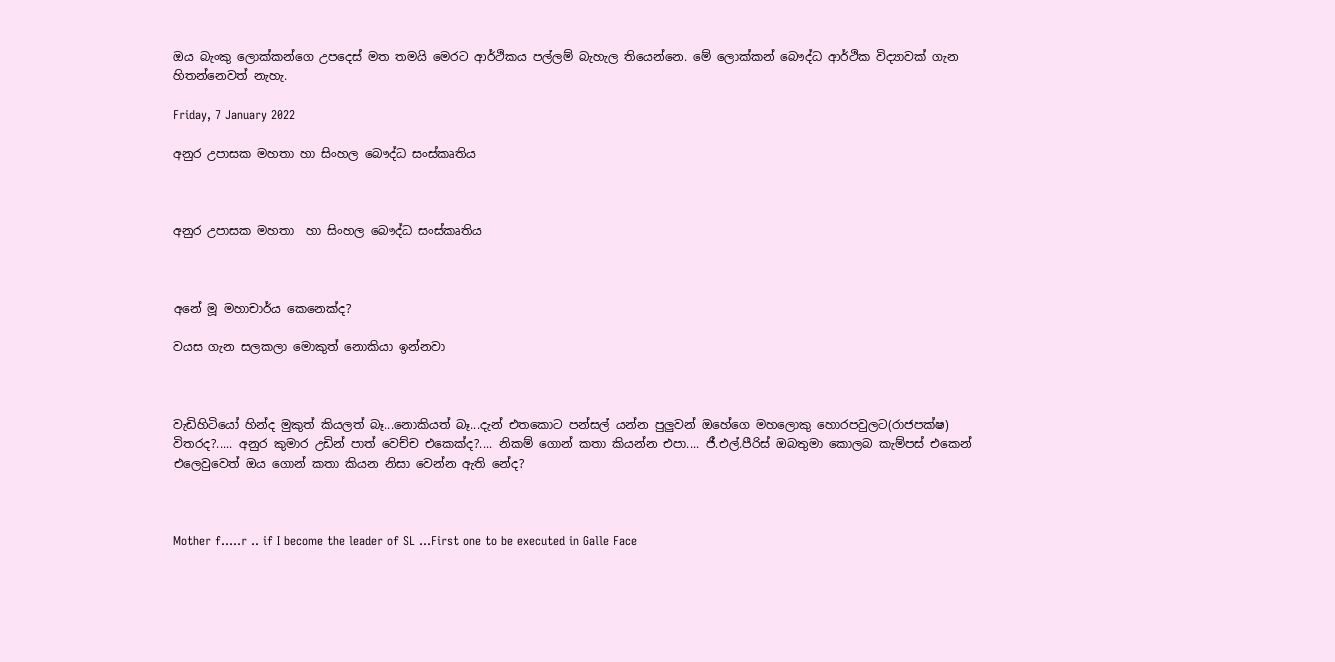ඔය බැංකු ලොක්කන්ගෙ උපදෙස් මත තමයි මෙරට ආර්ථිකය පල්ලම් බැහැල තියෙන්නෙ. මේ ලොක්කන් බෞද්ධ ආර්ථික විද්‍යාවක් ගැන හිතන්නෙවත් නැහැ.

Friday, 7 January 2022

අනුර උපාසක මහතා හා සිංහල බෞද්ධ සංස්කෘතිය



අනුර උපාසක මහතා  හා සිංහල බෞද්ධ සංස්කෘතිය



අනේ මූ මහාචාර්ය කෙනෙක්ද?

වයස ගැන සලකලා මොකුත් නොකියා ඉන්නවා



වැඩිහිටියෝ හින්ද මුකුත් කියලත් බෑ...නොකියත් බෑ...දැන් එතකොට පන්සල් යන්න පුලුවන් ඔහේගෙ මහලොකු හොරපවුලට(රාජපක්ෂ) විතරද?..... අනුර කුමාර උඩින් පාත් වෙච්ච එකෙක්ද?.... නිකම් ගොන් කතා කියන්න එපා.... ජී.එල්.පීරිස් ඔබතුමා කොලබ කැම්පස් එකෙන් එලෙවුවෙත් ඔය ගොන් කතා කියන නිසා වෙන්න ඇති නේද?



Mother f.....r .. if I become the leader of SL ...First one to be executed in Galle Face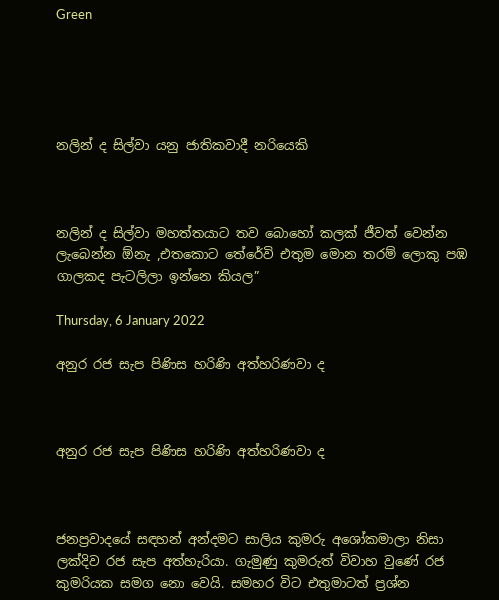Green





නලින් ද සිල්වා යනු ජාතිකවාදී නරියෙකි



නලින් ද සිල්වා මහත්තයාට තව බොහෝ කලක් ජීවත් වෙන්න ලැබෙන්න ඕනැ ,එතකොට තේරේවි එතුම මොන තරම් ලොකු පඹ ගාලකද පැටලිලා ඉන්නෙ කියල”

Thursday, 6 January 2022

අනුර රජ සැප පිණිස හරිණි අත්හරිණවා ද



අනුර රජ සැප පිණිස හරිණි අත්හරිණවා ද



ජනප්‍රවාදයේ සඳහන් අන්දමට සාලිය කුමරු අශෝකමාලා නිසා ලක්දිව රජ සැප අත්හැරියා. ගැමුණු කුමරුත් විවාහ වුණේ රජ කුමරියක සමග නො වෙයි. සමහර විට එතුමාටත් ප්‍රශ්න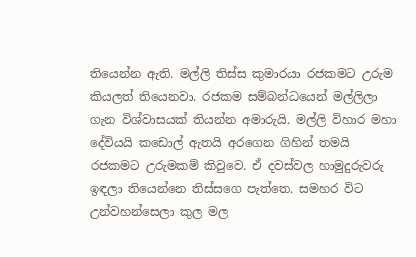තියෙන්න ඇති. මල්ලි තිස්ස කුමාරයා රජකමට උරුම කියලත් තියෙනවා. රජකම සම්බන්ධයෙන් මල්ලිලා ගැන විශ්වාසයක් තියන්න අමාරුයි. මල්ලි විහාර මහා දේවියයි කඩොල් ඇතයි අරගෙන ගිහින් තමයි රජකමට උරුමකම් කිවුවෙ. ඒ දවස්වල හාමුදුරුවරු ඉඳලා තියෙන්නෙ තිස්සගෙ පැත්තෙ. සමහර විට උන්වහන්සෙලා කුල මල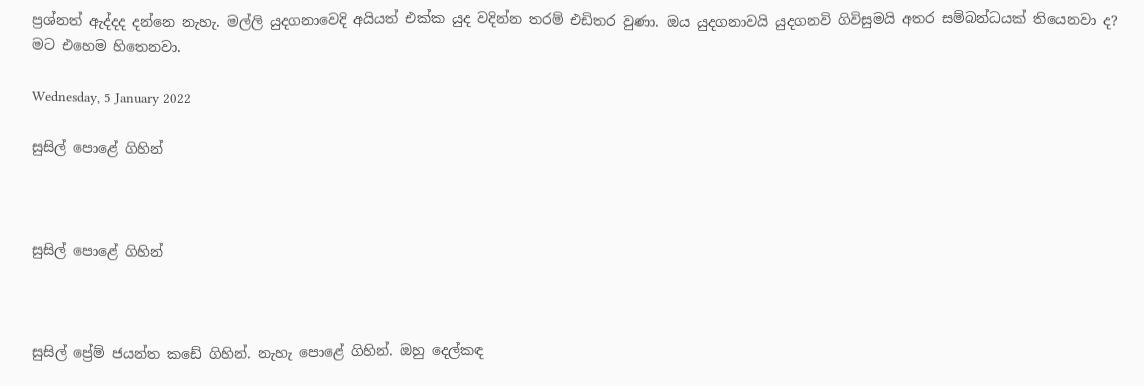ප්‍රශ්නත් ඇද්දද දන්නෙ නැහැ. මල්ලි යුදගනාවෙදි අයියත් එක්ක යුද වදින්න තරම් එඩිතර වුණා. ඔය යුදගනාවයි යුදගනවි ගිවිසුමයි අතර සම්බන්ධයක් තියෙනවා ද? මට එහෙම හිතෙනවා.

Wednesday, 5 January 2022

සුසිල් පොළේ ගිහින්



සුසිල් පොළේ ගිහින්



සුසිල් ප්‍රේම් ජයන්ත කඩේ ගිහින්. නැහැ පොළේ ගිහින්. ඔහු දෙල්කඳ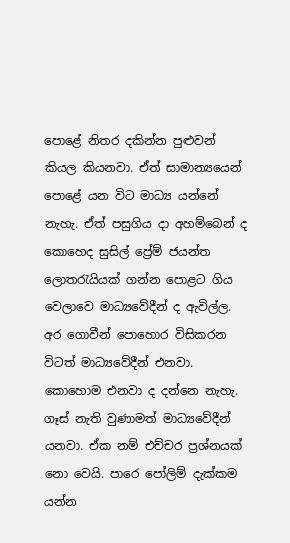පොළේ නිතර දකින්න පුළුවන් කියල කියනවා. ඒත් සාමාන්‍යයෙන් පොළේ යන විට මාධ්‍ය යන්නේ නැහැ. ඒත් පසුගිය දා අහම්බෙන් ද කොහෙද සුසිල් ප්‍රේම් ජයන්ත ලොතරැයියක් ගන්න පොළට ගිය වෙලාවෙ මාධ්‍යවේදීන් ද ඇවිල්ල. අර ගොවීන් පොහොර විසිකරන විටත් මාධ්‍යවේදීන් එනවා. කොහොම එනවා ද දන්නෙ නැහැ. ගෑස් නැති වුණාමත් මාධ්‍යවේදීන් යනවා. ඒක නම් එච්චර ප්‍රශ්නයක් නො වෙයි. පාරෙ පෝලිම් දැක්කම යන්න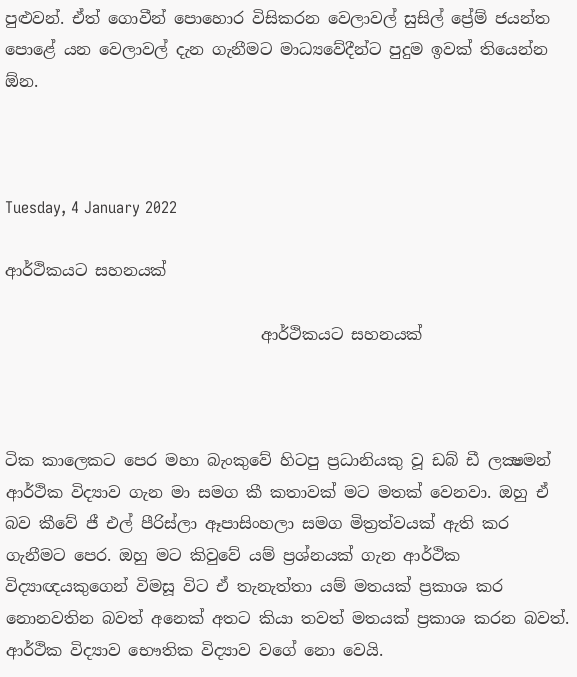පුළුවන්. ඒත් ගොවීන් පොහොර විසිකරන වෙලාවල් සුසිල් ප්‍රේම් ජයන්ත පොළේ යන වෙලාවල් දැන ගැනීමට මාධ්‍යවේදීන්ට පුදුම ඉවක් තියෙන්න ඕන.



Tuesday, 4 January 2022

ආර්ථිකයට සහනයක්

                                ආර්ථිකයට සහනයක්



ටික කාලෙකට පෙර මහා බැංකුවේ හිටපු ප්‍රධානියකු වූ ඩබ් ඩී ලක්‍ෂමන් ආර්ථික විද්‍යාව ගැන මා සමග කී කතාවක් මට මතක් වෙනවා. ඔහු ඒ බව කීවේ ජී එල් පීරිස්ලා ඈපාසිංහලා සමග මිත්‍රත්වයක් ඇති කර ගැනීමට පෙර. ඔහු මට කිවුවේ යම් ප්‍රශ්නයක් ගැන ආර්ථික විද්‍යාඥයකුගෙන් විමසූ විට ඒ තැනැත්තා යම් මතයක් ප්‍රකාශ කර නොනවතින බවත් අනෙක් අතට කියා තවත් මතයක් ප්‍රකාශ කරන බවත්. ආර්ථික විද්‍යාව භෞතික විද්‍යාව වගේ නො වෙයි.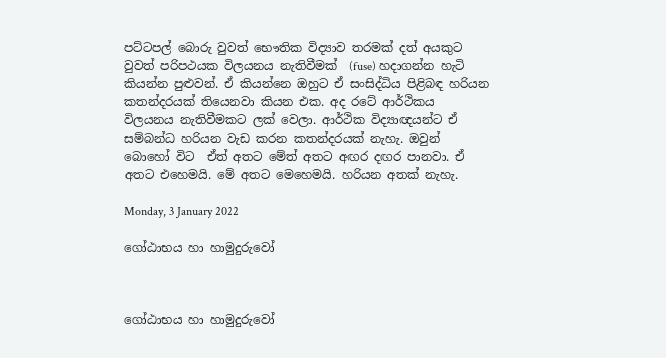පට්ටපල් බොරු වුවත් භෞතික විද්‍යාව තරමක් දත් අයකුට වුවත් පරිපථයක විලයනය නැතිවීමක්  (fuse) හදාගන්න හැටි කියන්න පුළුවන්. ඒ කියන්නෙ ඔහුට ඒ සංසිද්ධිය පිළිබඳ හරියන කතන්දරයක් තියෙනවා කියන එක. අද රටේ ආර්ථිකය විලයනය නැතිවීමකට ලක් වෙලා. ආර්ථික විද්‍යාඥයන්ට ඒ සම්බන්ධ හරියන වැඩ කරන කතන්දරයක් නැහැ. ඔවුන් බොහෝ විට  ඒත් අතට මේත් අතට අඟර දඟර පානවා. ඒ අතට එහෙමයි. මේ අතට මෙහෙමයි. හරියන අතක් නැහැ.

Monday, 3 January 2022

ගෝඨාභය හා හාමුදුරුවෝ



ගෝඨාභය හා හාමුදුරුවෝ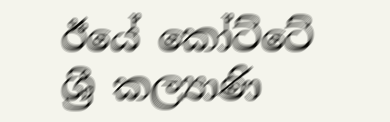ඊයේ කෝට්ටේ ශ්‍රී කල්‍යාණි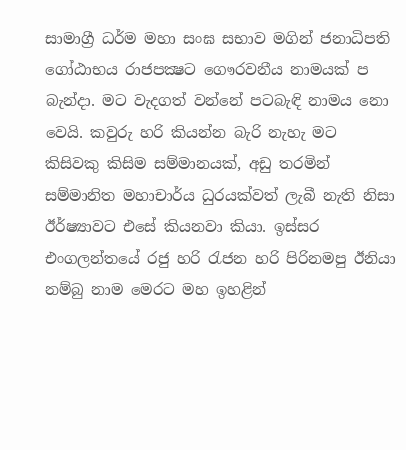සාමාග්‍රී ධර්ම මහා සංඝ සභාව මගින් ජනාධිපති ගෝඨාභය රාජපක්‍ෂට ගෞරවනීය නාමයක් ප බැන්දා. මට වැදගත් වන්නේ පටබැඳි නාමය නො වෙයි. කවුරු හරි කියන්න බැරි නැහැ මට කිසිවකු කිසිම සම්මානයක්, අඩු තරමින් සම්මානිත මහාචාර්ය ධුරයක්වත් ලැබී නැති නිසා ඊර්ෂ්‍යාවට එසේ කියනවා කියා. ඉස්සර එංගලන්තයේ රජු හරි රැජන හරි පිරිනමපු ඊනියා නම්බු නාම මෙරට මහ ඉහළින්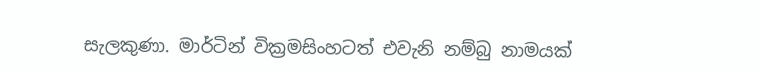සැලකුණා. මාර්ටින් වික්‍රමසිංහටත් එවැනි නම්බු නාමයක්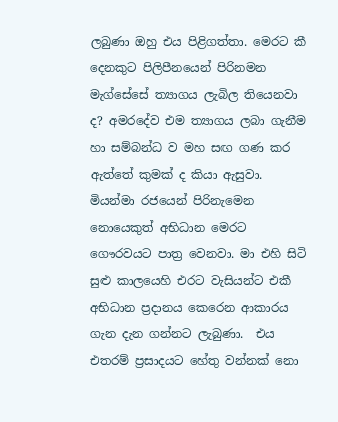ලබුණා ඔහු එය පිළිගත්තා. මෙරට කී දෙනකුට පිලිපීනයෙන් පිරිනමන මැග්සේසේ ත්‍යාගය ලැබිල තියෙනවා ද? අමරදේව එම ත්‍යාගය ලබා ගැනීම හා සම්බන්ධ ව මහ සඟ ගණ කර ඇත්තේ කුමක් ද කියා ඇසුවා.  මියන්මා රජයෙන් පිරිනැමෙන නොයෙකුත් අභිධාන මෙරට ගෞරවයට පාත්‍ර වෙනවා. මා එහි සිටි සුළු කාලයෙහි එරට වැසියන්ට එකී අභිධාන ප්‍රදානය කෙරෙන ආකාරය ගැන දැන ගන්නට ලැබුණා.  එය එතරම් ප්‍රසාදයට හේතු වන්නක් නො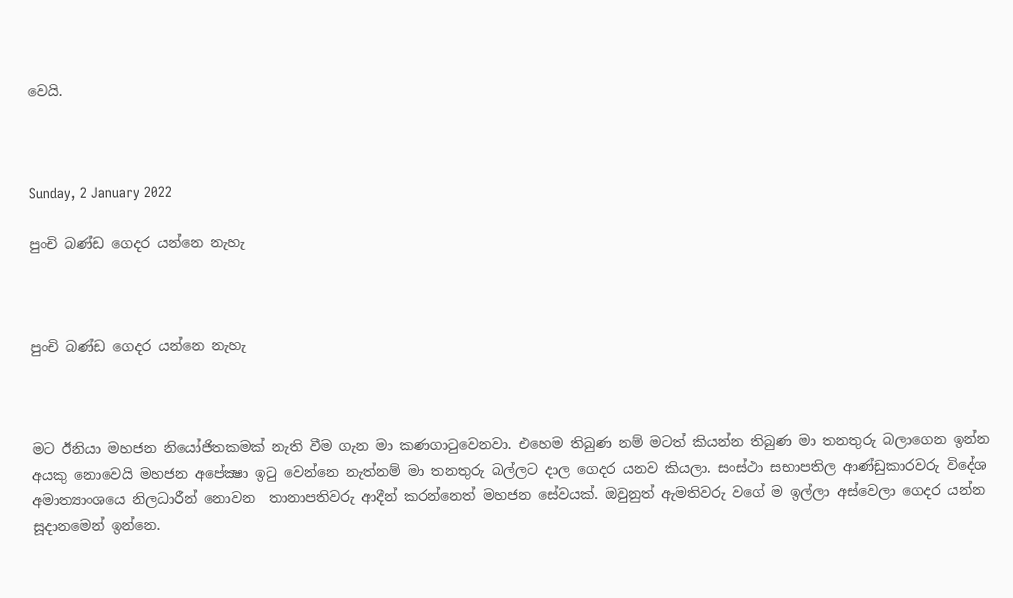වෙයි.



Sunday, 2 January 2022

පුංචි බණ්ඩ ගෙදර යන්නෙ නැහැ



පුංචි බණ්ඩ ගෙදර යන්නෙ නැහැ



මට ඊනියා මහජන නියෝජිතකමක් නැති වීම ගැන මා කණගාටුවෙනවා. එහෙම තිබුණ නම් මටත් කියන්න තිබුණ මා තනතුරු බලාගෙන ඉන්න අයකු නොවෙයි මහජන අපේක්‍ෂා ඉටු වෙන්නෙ නැත්නම් මා තනතුරු බල්ලට දාල ගෙදර යනව කියලා. සංස්ථා සභාපතිල ආණ්ඩුකාරවරු විදේශ අමාත්‍යාංශයෙ නිලධාරීන් නොවන  තානාපතිවරු ආදීන් කරන්නෙත් මහජන සේවයක්. ඔවුනුත් ඇමතිවරු වගේ ම ඉල්ලා අස්වෙලා ගෙදර යන්න සූදානමෙන් ඉන්නෙ.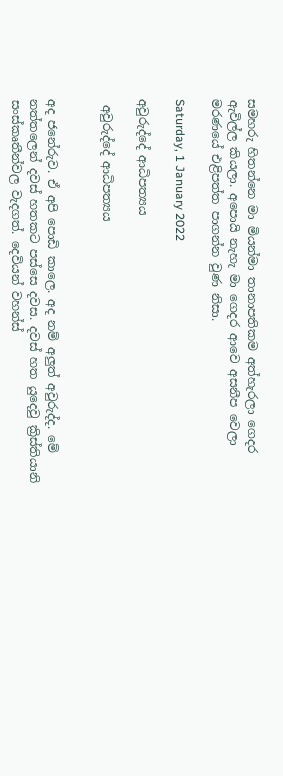සමහරු හිතන්නෙ මා මියන්මා තානාපතිකම අත්හැරලා ගෙදර ඇවිල්ල කියලා. අපොයි නැහැ මා ගෙදර ආවෙ අසනීප වෙලා මරණයේ එළිපත්ත පාගන්න වුණ නිසා.

Saturday, 1 January 2022

අවුරුද්දේ ආධිපත්‍යය

 අවුරුද්දේ ආධිපත්‍යය


අද ජනේරුව. ඒ අපි පොඩි කාලෙ. අද නම් අලුත් අවුරුද්ද. මේ නත්තලෙන් දවස් හතකට පස්සෙ දවස. දවස් හත යුදෙවු ක්‍රිස්තියානි සංස්කෘතීන්වල වැදගත්. දෙවියන් වහන්ස්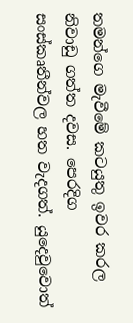තමන්ගෙ මැවීමේ කටයුතු ඉවර කරල නිවාඩු ගත්ත දවස. පෙරදිග සංස්කෘතීන්වල හත වැදගත්. යුදෙවුවොත්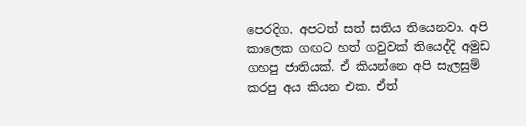පෙරදිග. අපටත් සත් සතිය තියෙනවා. අපි කාලෙක ගඟට හත් ගවුවක් තියෙද්දි අමුඩ ගහපු ජාතියක්. ඒ කියන්නෙ අපි සැලසුම් කරපු අය කියන එක. ඒත්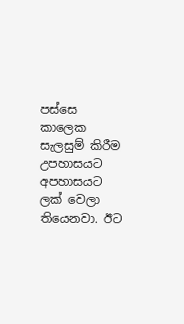පස්සෙ කාලෙක සැලසුම් කිරීම උපහාසයට අපහාසයට ලක් වෙලා තියෙනවා. ඊට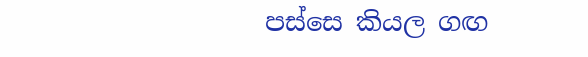පස්සෙ කියල ගඟ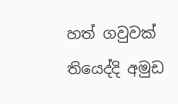හත් ගවුවක් තියෙද්දි අමුඩ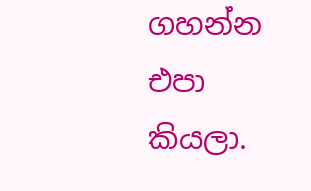ගහන්න එපා කියලා.